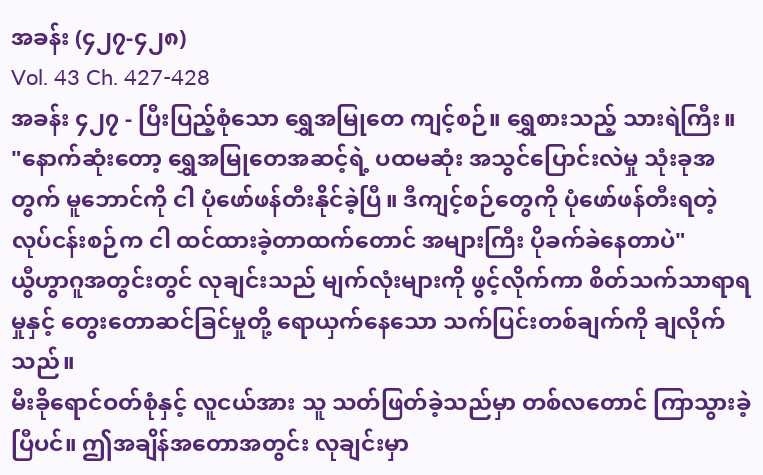အခန်း (၄၂၇-၄၂၈)
Vol. 43 Ch. 427-428
အခန်း ၄၂၇ - ပြီးပြည့်စုံသော ရွှေအမြုတေ ကျင့်စဉ်။ ရွှေစားသည့် သားရဲကြီး။
"နောက်ဆုံးတော့ ရွှေအမြုတေအဆင့်ရဲ့ ပထမဆုံး အသွင်ပြောင်းလဲမှု သုံးခုအတွက် မူဘောင်ကို ငါ ပုံဖော်ဖန်တီးနိုင်ခဲ့ပြီ။ ဒီကျင့်စဉ်တွေကို ပုံဖော်ဖန်တီးရတဲ့ လုပ်ငန်းစဉ်က ငါ ထင်ထားခဲ့တာထက်တောင် အများကြီး ပိုခက်ခဲနေတာပဲ"
ယွီဟွာဂူအတွင်းတွင် လုချင်းသည် မျက်လုံးများကို ဖွင့်လိုက်ကာ စိတ်သက်သာရာရမှုနှင့် တွေးတောဆင်ခြင်မှုတို့ ရောယှက်နေသော သက်ပြင်းတစ်ချက်ကို ချလိုက်သည်။
မီးခိုရောင်ဝတ်စုံနှင့် လူငယ်အား သူ သတ်ဖြတ်ခဲ့သည်မှာ တစ်လတောင် ကြာသွားခဲ့ပြီပင်။ ဤအချိန်အတောအတွင်း လုချင်းမှာ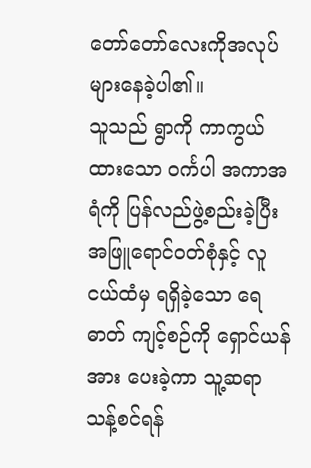တော်တော်လေးကိုအလုပ်များနေခဲ့ပါ၏။
သူသည် ရွာကို ကာကွယ်ထားသော ဝင်္ကပါ အကာအရံကို ပြန်လည်ဖွဲ့စည်းခဲ့ပြီး အဖြူရောင်ဝတ်စုံနှင့် လူငယ်ထံမှ ရရှိခဲ့သော ရေဓာတ် ကျင့်စဉ်ကို ရှောင်ယန်အား ပေးခဲ့ကာ သူ့ဆရာ သန့်စင်ရန်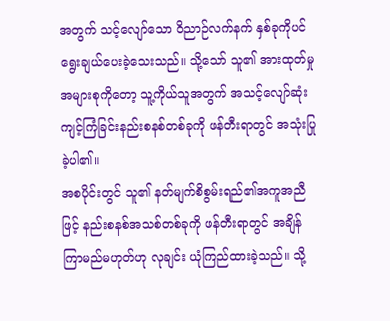အတွက် သင့်လျော်သော ဝိညာဉ်လက်နက် နှစ်ခုကိုပင် ရွေးချယ်ပေးခဲ့သေးသည်။ သို့သော် သူ၏ အားထုတ်မှုအများစုကိုတော့ သူ့ကိုယ်သူအတွက် အသင့်လျော်ဆုံး ကျင့်ကြံခြင်းနည်းစနစ်တစ်ခုကို ဖန်တီးရာတွင် အသုံးပြုခဲ့ပါ၏။
အစပိုင်းတွင် သူ၏ နတ်မျက်စိစွမ်းရည်၏အကူအညီဖြင့် နည်းစနစ်အသစ်တစ်ခုကို ဖန်တီးရာတွင် အချိန်ကြာမည်မဟုတ်ဟု လုချင်း ယုံကြည်ထားခဲ့သည်။ သို့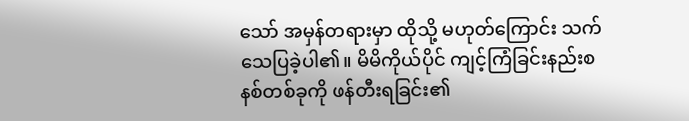သော် အမှန်တရားမှာ ထိုသို့ မဟုတ်ကြောင်း သက်သေပြခဲ့ပါ၏။ မိမိကိုယ်ပိုင် ကျင့်ကြံခြင်းနည်းစနစ်တစ်ခုကို ဖန်တီးရခြင်း၏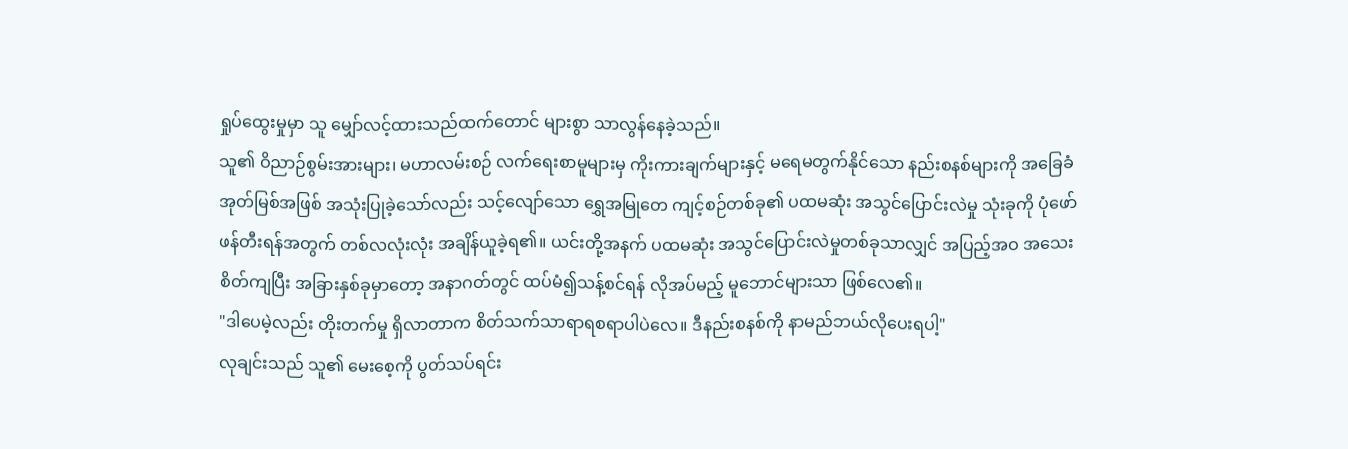ရှုပ်ထွေးမှုမှာ သူ မျှော်လင့်ထားသည်ထက်တောင် များစွာ သာလွန်နေခဲ့သည်။
သူ၏ ဝိညာဉ်စွမ်းအားများ၊ မဟာလမ်းစဉ် လက်ရေးစာမူများမှ ကိုးကားချက်များနှင့် မရေမတွက်နိုင်သော နည်းစနစ်များကို အခြေခံအုတ်မြစ်အဖြစ် အသုံးပြုခဲ့သော်လည်း သင့်လျော်သော ရွှေအမြုတေ ကျင့်စဉ်တစ်ခု၏ ပထမဆုံး အသွင်ပြောင်းလဲမှု သုံးခုကို ပုံဖော်ဖန်တီးရန်အတွက် တစ်လလုံးလုံး အချိန်ယူခဲ့ရ၏။ ယင်းတို့အနက် ပထမဆုံး အသွင်ပြောင်းလဲမှုတစ်ခုသာလျှင် အပြည့်အဝ အသေးစိတ်ကျပြီး အခြားနှစ်ခုမှာတော့ အနာဂတ်တွင် ထပ်မံ၍သန့်စင်ရန် လိုအပ်မည့် မူဘောင်များသာ ဖြစ်လေ၏။
"ဒါပေမဲ့လည်း တိုးတက်မှု ရှိလာတာက စိတ်သက်သာရာရစရာပါပဲလေ။ ဒီနည်းစနစ်ကို နာမည်ဘယ်လိုပေးရပါ့"
လုချင်းသည် သူ၏ မေးစေ့ကို ပွတ်သပ်ရင်း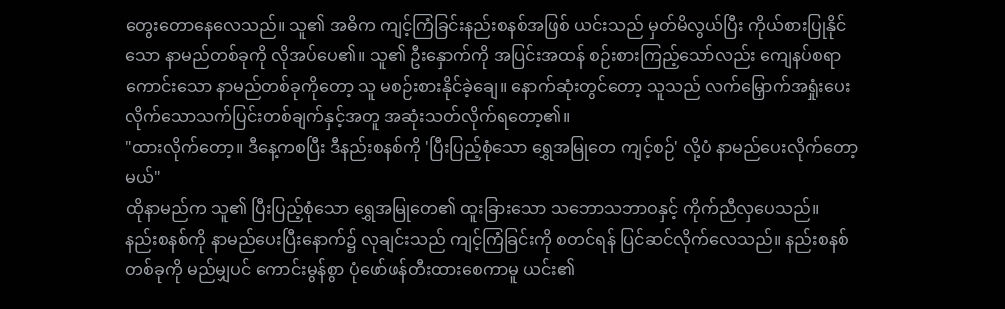တွေးတောနေလေသည်။ သူ၏ အဓိက ကျင့်ကြံခြင်းနည်းစနစ်အဖြစ် ယင်းသည် မှတ်မိလွယ်ပြီး ကိုယ်စားပြုနိုင်သော နာမည်တစ်ခုကို လိုအပ်ပေ၏။ သူ၏ ဦးနှောက်ကို အပြင်းအထန် စဉ်းစားကြည့်သော်လည်း ကျေနပ်စရာကောင်းသော နာမည်တစ်ခုကိုတော့ သူ မစဉ်းစားနိုင်ခဲ့ချေ။ နောက်ဆုံးတွင်တော့ သူသည် လက်မြှောက်အရှုံးပေးလိုက်သောသက်ပြင်းတစ်ချက်နှင့်အတူ အဆုံးသတ်လိုက်ရတော့၏။
"ထားလိုက်တော့။ ဒီနေ့ကစပြီး ဒီနည်းစနစ်ကို 'ပြီးပြည့်စုံသော ရွှေအမြုတေ ကျင့်စဉ်' လို့ပံ နာမည်ပေးလိုက်တော့မယ်"
ထိုနာမည်က သူ၏ ပြီးပြည့်စုံသော ရွှေအမြုတေ၏ ထူးခြားသော သဘောသဘာဝနှင့် ကိုက်ညီလှပေသည်။
နည်းစနစ်ကို နာမည်ပေးပြီးနောက်၌ လုချင်းသည် ကျင့်ကြံခြင်းကို စတင်ရန် ပြင်ဆင်လိုက်လေသည်။ နည်းစနစ်တစ်ခုကို မည်မျှပင် ကောင်းမွန်စွာ ပုံဖော်ဖန်တီးထားစေကာမူ ယင်း၏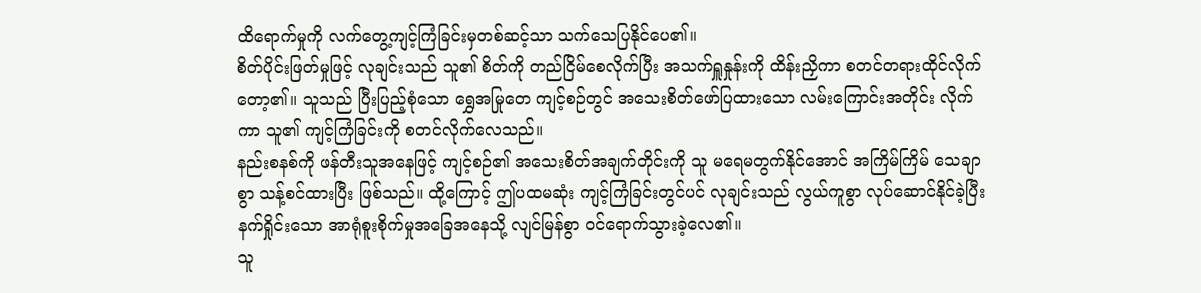ထိရောက်မှုကို လက်တွေ့ကျင့်ကြံခြင်းမှတစ်ဆင့်သာ သက်သေပြနိုင်ပေ၏။
စိတ်ပိုင်းဖြတ်မှုဖြင့် လုချင်းသည် သူ၏ စိတ်ကို တည်ငြိမ်စေလိုက်ပြီး အသက်ရှူနှုန်းကို ထိန်းညှိကာ စတင်တရားထိုင်လိုက်တော့၏။ သူသည် ပြီးပြည့်စုံသော ရွှေအမြုတေ ကျင့်စဉ်တွင် အသေးစိတ်ဖော်ပြထားသော လမ်းကြောင်းအတိုင်း လိုက်ကာ သူ၏ ကျင့်ကြံခြင်းကို စတင်လိုက်လေသည်။
နည်းစနစ်ကို ဖန်တီးသူအနေဖြင့် ကျင့်စဉ်၏ အသေးစိတ်အချက်တိုင်းကို သူ မရေမတွက်နိုင်အောင် အကြိမ်ကြိမ် သေချာစွာ သန့်စင်ထားပြီး ဖြစ်သည်။ ထို့ကြောင့် ဤပထမဆုံး ကျင့်ကြံခြင်းတွင်ပင် လုချင်းသည် လွယ်ကူစွာ လုပ်ဆောင်နိုင်ခဲ့ပြီး နက်ရှိုင်းသော အာရုံစူးစိုက်မှုအခြေအနေသို့ လျင်မြန်စွာ ဝင်ရောက်သွားခဲ့လေ၏။
သူ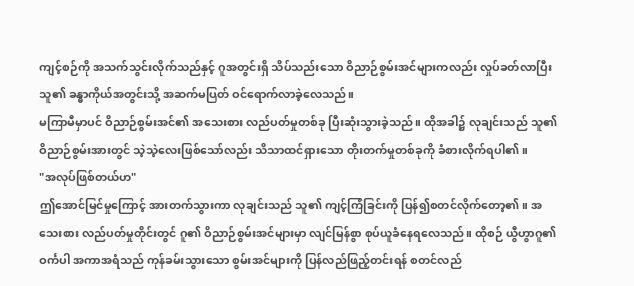ကျင့်စဉ်ကို အသက်သွင်းလိုက်သည်နှင့် ဂူအတွင်းရှိ သိပ်သည်းသော ဝိညာဉ်စွမ်းအင်များကလည်း လှုပ်ခတ်လာပြီး သူ၏ ခန္ဓာကိုယ်အတွင်းသို့ အဆက်မပြတ် ဝင်ရောက်လာခဲ့လေသည်။
မကြာမီမှာပင် ဝိညာဉ်စွမ်းအင်၏ အသေးစား လည်ပတ်မှုတစ်ခု ပြီးဆုံးသွားခဲ့သည်။ ထိုအခါ၌ လုချင်းသည် သူ၏ ဝိညာဉ်စွမ်းအားတွင် သဲ့သဲ့လေးဖြစ်သော်လည်း သိသာထင်ရှားသော တိုးတက်မှုတစ်ခုကို ခံစားလိုက်ရပါ၏။
"အလုပ်ဖြစ်တယ်ဟ"
ဤအောင်မြင်မှုကြောင့် အားတက်သွားကာ လုချင်းသည် သူ၏ ကျင့်ကြံခြင်းကို ပြန်၍စတင်လိုက်တော့၏။ အသေးစား လည်ပတ်မှုတိုင်းတွင် ဂူ၏ ဝိညာဉ်စွမ်းအင်များမှာ လျင်မြန်စွာ စုပ်ယူခံနေရလေသည်။ ထိုစဉ် ယွီဟွာဂူ၏ ဝင်္ကပါ အကာအရံသည် ကုန်ခမ်းသွားသော စွမ်းအင်များကို ပြန်လည်ဖြည့်တင်းရန် စတင်လည်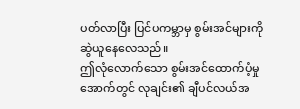ပတ်လာပြီး ပြင်ပကမ္ဘာမှ စွမ်းအင်များကို ဆွဲယူနေလေသည်။
ဤလုံလောက်သော စွမ်းအင်ထောက်ပံ့မှုအောက်တွင် လုချင်း၏ ချီပင်လယ်အ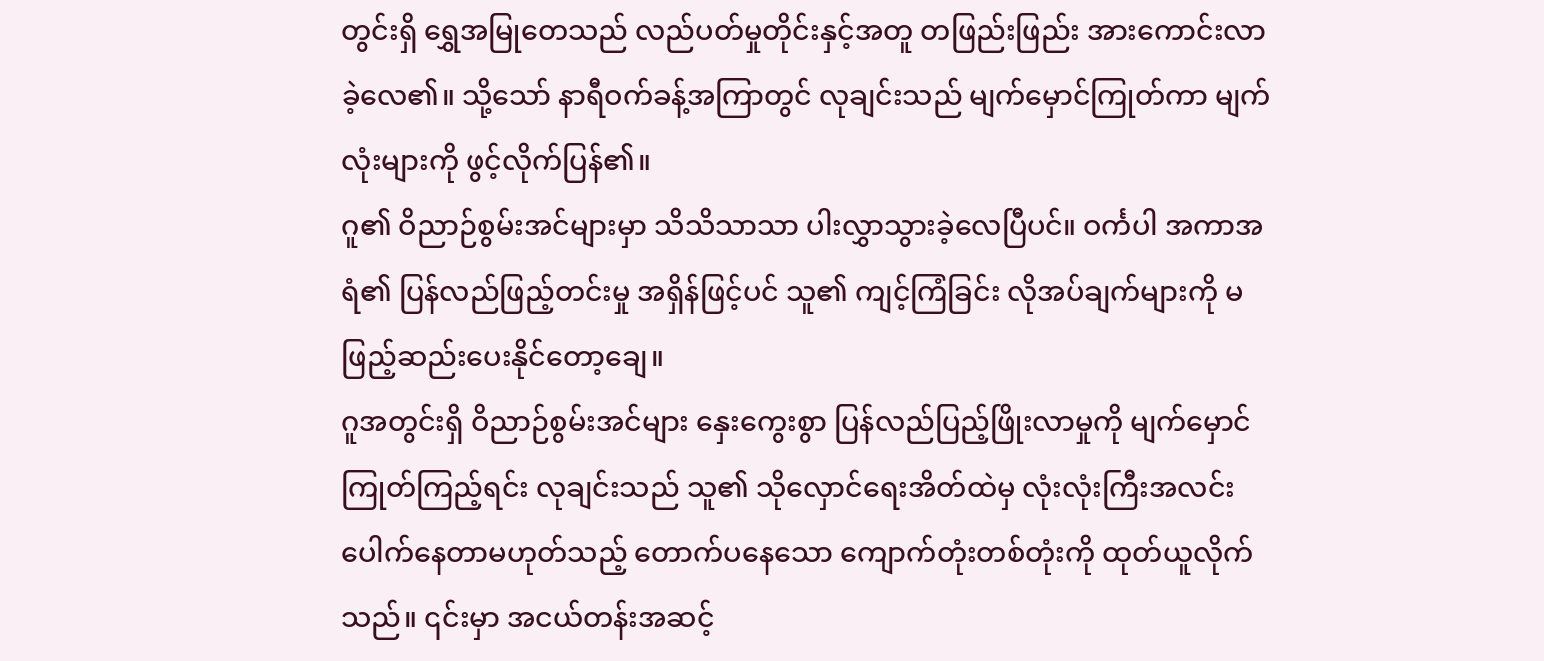တွင်းရှိ ရွှေအမြုတေသည် လည်ပတ်မှုတိုင်းနှင့်အတူ တဖြည်းဖြည်း အားကောင်းလာခဲ့လေ၏။ သို့သော် နာရီဝက်ခန့်အကြာတွင် လုချင်းသည် မျက်မှောင်ကြုတ်ကာ မျက်လုံးများကို ဖွင့်လိုက်ပြန်၏။
ဂူ၏ ဝိညာဉ်စွမ်းအင်များမှာ သိသိသာသာ ပါးလွှာသွားခဲ့လေပြီပင်။ ဝင်္ကပါ အကာအရံ၏ ပြန်လည်ဖြည့်တင်းမှု အရှိန်ဖြင့်ပင် သူ၏ ကျင့်ကြံခြင်း လိုအပ်ချက်များကို မဖြည့်ဆည်းပေးနိုင်တော့ချေ။
ဂူအတွင်းရှိ ဝိညာဉ်စွမ်းအင်များ နှေးကွေးစွာ ပြန်လည်ပြည့်ဖြိုးလာမှုကို မျက်မှောင်ကြုတ်ကြည့်ရင်း လုချင်းသည် သူ၏ သိုလှောင်ရေးအိတ်ထဲမှ လုံးလုံးကြီးအလင်းပေါက်နေတာမဟုတ်သည့် တောက်ပနေသော ကျောက်တုံးတစ်တုံးကို ထုတ်ယူလိုက်သည်။ ၎င်းမှာ အငယ်တန်းအဆင့်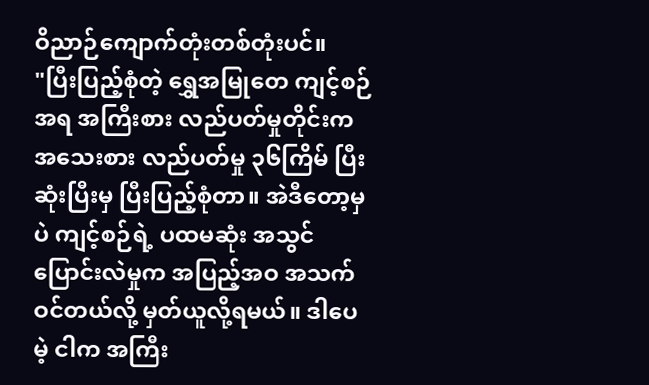ဝိညာဉ်ကျောက်တုံးတစ်တုံးပင်။
"ပြီးပြည့်စုံတဲ့ ရွှေအမြုတေ ကျင့်စဉ်အရ အကြီးစား လည်ပတ်မှုတိုင်းက အသေးစား လည်ပတ်မှု ၃၆ကြိမ် ပြီးဆုံးပြီးမှ ပြီးပြည့်စုံတာ။ အဲဒီတော့မှပဲ ကျင့်စဉ်ရဲ့ ပထမဆုံး အသွင်ပြောင်းလဲမှုက အပြည့်အဝ အသက်ဝင်တယ်လို့ မှတ်ယူလို့ရမယ်။ ဒါပေမဲ့ ငါက အကြီး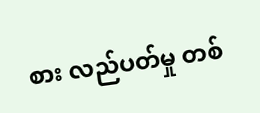စား လည်ပတ်မှု တစ်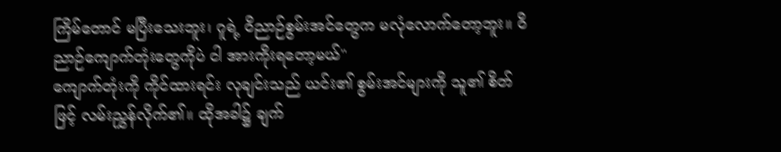ကြိမ်တောင် မပြီးသေးဘူး၊ ဂူရဲ့ ဝိညာဉ်စွမ်းအင်တွေက မလုံလောက်တော့ဘူး။ ဝိညာဉ်ကျောက်တုံးတွေကိုပဲ ငါ အားကိုးရတော့မယ်"
ကျောက်တုံးကို ကိုင်ထားရင်း လုချင်းသည် ယင်း၏ စွမ်းအင်များကို သူ၏ စိတ်ဖြင့် လမ်းညွှန်လိုက်၏။ ထိုအခါ၌ ချက်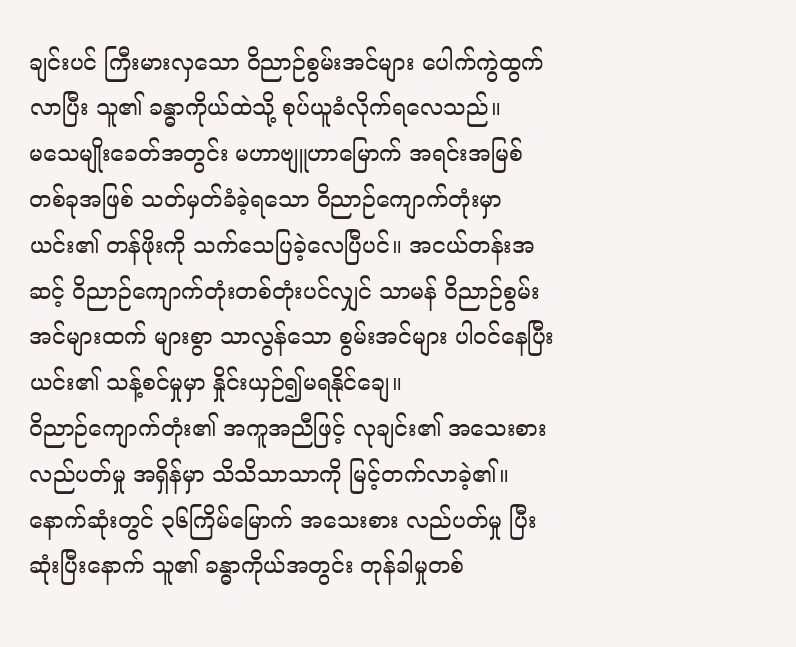ချင်းပင် ကြီးမားလှသော ဝိညာဉ်စွမ်းအင်များ ပေါက်ကွဲထွက်လာပြီး သူ၏ ခန္ဓာကိုယ်ထဲသို့ စုပ်ယူခံလိုက်ရလေသည်။
မသေမျိုးခေတ်အတွင်း မဟာဗျူဟာမြောက် အရင်းအမြစ်တစ်ခုအဖြစ် သတ်မှတ်ခံခဲ့ရသော ဝိညာဉ်ကျောက်တုံးမှာ ယင်း၏ တန်ဖိုးကို သက်သေပြခဲ့လေပြီပင်။ အငယ်တန်းအဆင့် ဝိညာဉ်ကျောက်တုံးတစ်တုံးပင်လျှင် သာမန် ဝိညာဉ်စွမ်းအင်များထက် များစွာ သာလွန်သော စွမ်းအင်များ ပါဝင်နေပြီး ယင်း၏ သန့်စင်မှုမှာ နှိုင်းယှဉ်၍မရနိုင်ချေ။
ဝိညာဉ်ကျောက်တုံး၏ အကူအညီဖြင့် လုချင်း၏ အသေးစား လည်ပတ်မှု အရှိန်မှာ သိသိသာသာကို မြင့်တက်လာခဲ့၏။ နောက်ဆုံးတွင် ၃၆ကြိမ်မြောက် အသေးစား လည်ပတ်မှု ပြီးဆုံးပြီးနောက် သူ၏ ခန္ဓာကိုယ်အတွင်း တုန်ခါမှုတစ်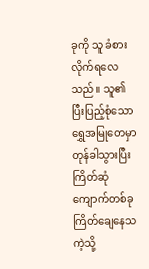ခုကို သူ ခံစားလိုက်ရလေသည်။ သူ၏ ပြီးပြည့်စုံသော ရွှေအမြုတေမှာ တုန်ခါသွားပြီး ကြိတ်ဆုံကျောက်တစ်ခု ကြိတ်ချေနေသကဲ့သို့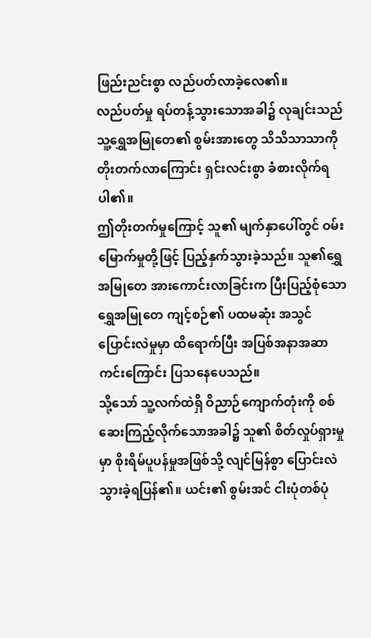ဖြည်းညင်းစွာ လည်ပတ်လာခဲ့လေ၏။
လည်ပတ်မှု ရပ်တန့်သွားသောအခါ၌ လုချင်းသည် သူ့ရွှေအမြုတေ၏ စွမ်းအားတွေ သိသိသာသာကို တိုးတက်လာကြောင်း ရှင်းလင်းစွာ ခံစားလိုက်ရပါ၏။
ဤတိုးတက်မှုကြောင့် သူ၏ မျက်နှာပေါ်တွင် ဝမ်းမြောက်မှုတို့ဖြင့် ပြည့်နှက်သွားခဲ့သည်။ သူ၏ရွှေအမြုတေ အားကောင်းလာခြင်းက ပြီးပြည့်စုံသော ရွှေအမြုတေ ကျင့်စဉ်၏ ပထမဆုံး အသွင်ပြောင်းလဲမှုမှာ ထိရောက်ပြီး အပြစ်အနာအဆာကင်းကြောင်း ပြသနေပေသည်။
သို့သော် သူ့လက်ထဲရှိ ဝိညာဉ်ကျောက်တုံးကို စစ်ဆေးကြည့်လိုက်သောအခါ၌ သူ၏ စိတ်လှုပ်ရှားမှုမှာ စိုးရိမ်ပူပန်မှုအဖြစ်သို့ လျင်မြန်စွာ ပြောင်းလဲသွားခဲ့ရပြန်၏။ ယင်း၏ စွမ်းအင် ငါးပုံတစ်ပုံ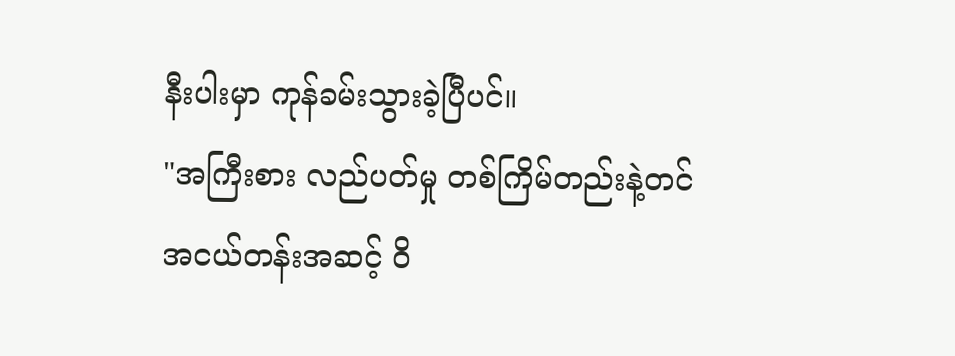နီးပါးမှာ ကုန်ခမ်းသွားခဲ့ပြီပင်။
"အကြီးစား လည်ပတ်မှု တစ်ကြိမ်တည်းနဲ့တင် အငယ်တန်းအဆင့် ဝိ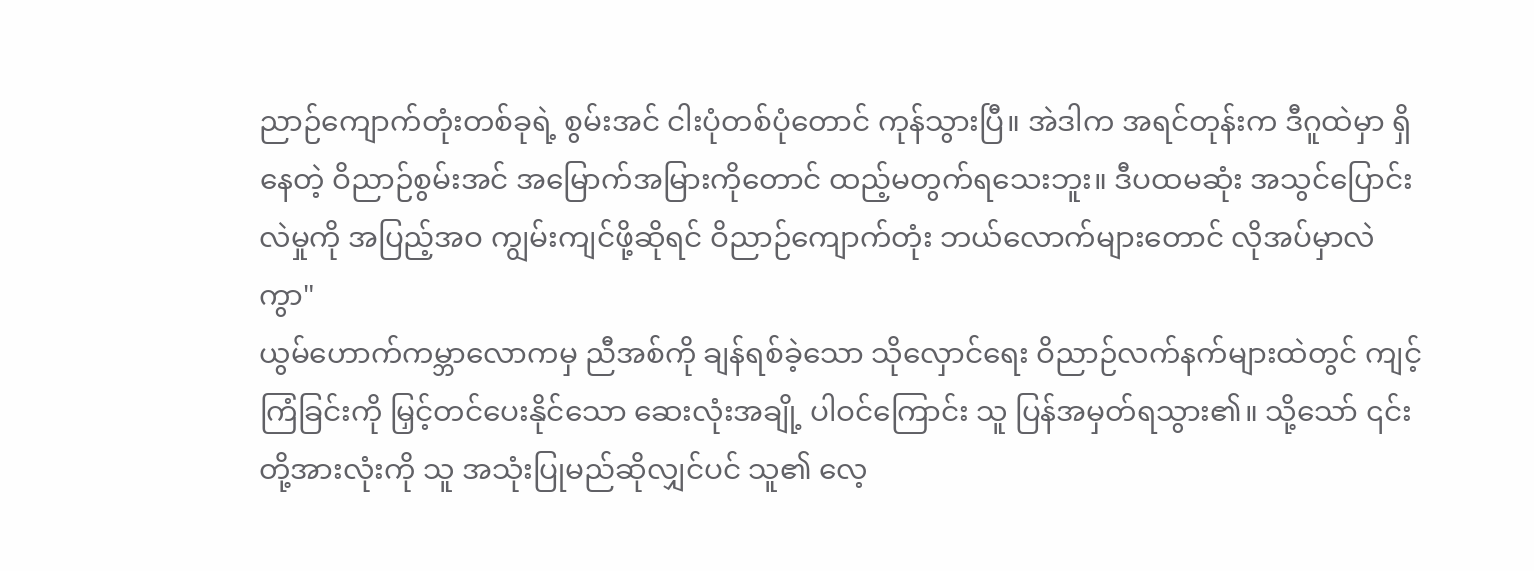ညာဉ်ကျောက်တုံးတစ်ခုရဲ့ စွမ်းအင် ငါးပုံတစ်ပုံတောင် ကုန်သွားပြီ။ အဲဒါက အရင်တုန်းက ဒီဂူထဲမှာ ရှိနေတဲ့ ဝိညာဉ်စွမ်းအင် အမြောက်အမြားကိုတောင် ထည့်မတွက်ရသေးဘူး။ ဒီပထမဆုံး အသွင်ပြောင်းလဲမှုကို အပြည့်အဝ ကျွမ်းကျင်ဖို့ဆိုရင် ဝိညာဉ်ကျောက်တုံး ဘယ်လောက်များတောင် လိုအပ်မှာလဲကွာ"
ယွမ်ဟောက်ကမ္ဘာလောကမှ ညီအစ်ကို ချန်ရစ်ခဲ့သော သိုလှောင်ရေး ဝိညာဉ်လက်နက်များထဲတွင် ကျင့်ကြံခြင်းကို မြှင့်တင်ပေးနိုင်သော ဆေးလုံးအချို့ ပါဝင်ကြောင်း သူ ပြန်အမှတ်ရသွား၏။ သို့သော် ၎င်းတို့အားလုံးကို သူ အသုံးပြုမည်ဆိုလျှင်ပင် သူ၏ လေ့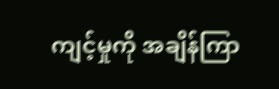ကျင့်မှုကို အချိန်ကြာ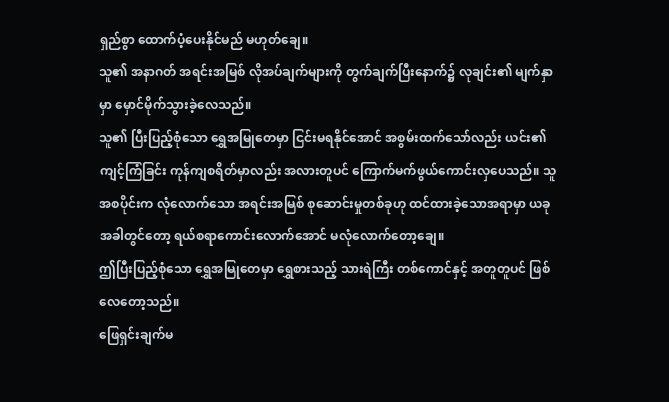ရှည်စွာ ထောက်ပံ့ပေးနိုင်မည် မဟုတ်ချေ။
သူ၏ အနာဂတ် အရင်းအမြစ် လိုအပ်ချက်များကို တွက်ချက်ပြီးနောက်၌ လုချင်း၏ မျက်နှာမှာ မှောင်မိုက်သွားခဲ့လေသည်။
သူ၏ ပြီးပြည့်စုံသော ရွှေအမြုတေမှာ ငြင်းမရနိုင်အောင် အစွမ်းထက်သော်လည်း ယင်း၏ ကျင့်ကြံခြင်း ကုန်ကျစရိတ်မှာလည်း အလားတူပင် ကြောက်မက်ဖွယ်ကောင်းလှပေသည်။ သူ အစပိုင်းက လုံလောက်သော အရင်းအမြစ် စုဆောင်းမှုတစ်ခုဟု ထင်ထားခဲ့သောအရာမှာ ယခုအခါတွင်တော့ ရယ်စရာကောင်းလောက်အောင် မလုံလောက်တော့ချေ။
ဤပြီးပြည့်စုံသော ရွှေအမြုတေမှာ ရွှေစားသည့် သားရဲကြီး တစ်ကောင်နှင့် အတူတူပင် ဖြစ်လေတော့သည်။
ဖြေရှင်းချက်မ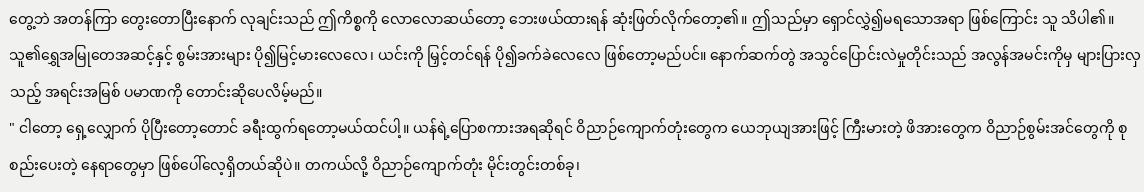တွေ့ဘဲ အတန်ကြာ တွေးတောပြီးနောက် လုချင်းသည် ဤကိစ္စကို လောလောဆယ်တော့ ဘေးဖယ်ထားရန် ဆုံးဖြတ်လိုက်တော့၏။ ဤသည်မှာ ရှောင်လွှဲ၍မရသောအရာ ဖြစ်ကြောင်း သူ သိပါ၏။ သူ၏ရွှေအမြုတေအဆင့်နှင့် စွမ်းအားများ ပို၍မြင့်မားလေလေ၊ ယင်းကို မြှင့်တင်ရန် ပို၍ခက်ခဲလေလေ ဖြစ်တော့မည်ပင်။ နောက်ဆက်တွဲ အသွင်ပြောင်းလဲမှုတိုင်းသည် အလွန်အမင်းကိုမှ များပြားလှသည့် အရင်းအမြစ် ပမာဏကို တောင်းဆိုပေလိမ့်မည်။
" ငါတော့ ရှေ့လျှောက် ပိုပြီးတော့တောင် ခရီးထွက်ရတော့မယ်ထင်ပါ့။ ယန်ရဲ့ပြောစကားအရဆိုရင် ဝိညာဉ်ကျောက်တုံးတွေက ယေဘုယျအားဖြင့် ကြီးမားတဲ့ ဖိအားတွေက ဝိညာဉ်စွမ်းအင်တွေကို စုစည်းပေးတဲ့ နေရာတွေမှာ ဖြစ်ပေါ်လေ့ရှိတယ်ဆိုပဲ။ တကယ်လို့ ဝိညာဉ်ကျောက်တုံး မိုင်းတွင်းတစ်ခု၊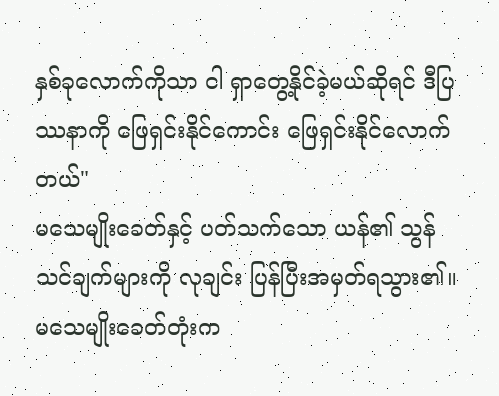နှစ်ခုလောက်ကိုသာ ငါ ရှာတွေ့နိုင်ခဲ့မယ်ဆိုရင် ဒီပြဿနာကို ဖြေရှင်းနိုင်ကောင်း ဖြေရှင်းနိုင်လောက်တယ်"
မသေမျိုးခေတ်နှင့် ပတ်သက်သော ယန်၏ သွန်သင်ချက်များကို လုချင်း ပြန်ပြီးအမှတ်ရသွား၏။ မသေမျိုးခေတ်တုံးက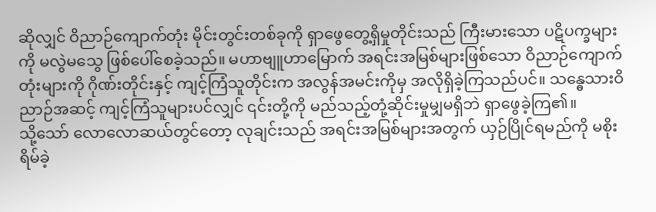ဆိုလျှင် ဝိညာဉ်ကျောက်တုံး မိုင်းတွင်းတစ်ခုကို ရှာဖွေတွေ့ရှိမှုတိုင်းသည် ကြီးမားသော ပဋိပက္ခများကို မလွဲမသွေ ဖြစ်ပေါ်စေခဲ့သည်။ မဟာဗျူဟာမြောက် အရင်းအမြစ်များဖြစ်သော ဝိညာဉ်ကျောက်တုံးများကို ဂိုဏ်းတိုင်းနှင့် ကျင့်ကြံသူတိုင်းက အလွန်အမင်းကိုမှ အလိုရှိခဲ့ကြသည်ပင်။ သန္ဓေသားဝိညာဉ်အဆင့် ကျင့်ကြံသူများပင်လျှင် ၎င်းတို့ကို မည်သည့်တုံ့ဆိုင်းမှုမျှမရှိဘဲ ရှာဖွေခဲ့ကြ၏။
သို့သော် လောလောဆယ်တွင်တော့ လုချင်းသည် အရင်းအမြစ်များအတွက် ယှဉ်ပြိုင်ရမည်ကို မစိုးရိမ်ခဲ့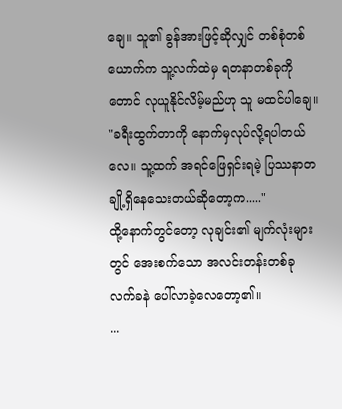ချေ။ သူ၏ ခွန်အားဖြင့်ဆိုလျှင် တစ်စုံတစ်ယောက်က သူ့လက်ထဲမှ ရတနာတစ်ခုကိုတောင် လုယူနိုင်လိမ့်မည်ဟု သူ မထင်ပါချေ။
"ခရီးထွက်တာကို နောက်မှလုပ်လို့ရပါတယ်လေ။ သူ့ထက် အရင်ဖြေရှင်းရမဲ့ ပြဿနာတချို့ရှိနေသေးတယ်ဆိုတော့က....."
ထို့နောက်တွင်တော့ လုချင်း၏ မျက်လုံးများတွင် အေးစက်သော အလင်းတန်းတစ်ခု လက်ခနဲ ပေါ်လာခဲ့လေတော့၏။
...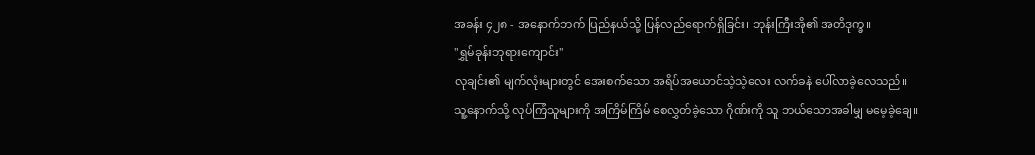အခန်း ၄၂၈ - အနောက်ဘက် ပြည်နယ်သို့ ပြန်လည်ရောက်ရှိခြင်း၊ ဘုန်းကြီးအို၏ အတိဒုက္ခ။
"ရွှမ်ခုန်းဘုရားကျောင်း"
လုချင်း၏ မျက်လုံးများတွင် အေးစက်သော အရိပ်အယောင်သဲ့သဲ့လေး လက်ခနဲ ပေါ်လာခဲ့လေသည်။
သူ့နောက်သို့ လုပ်ကြံသူများကို အကြိမ်ကြိမ် စေလွှတ်ခဲ့သော ဂိုဏ်းကို သူ ဘယ်သောအခါမျှ မမေ့ခဲ့ချေ။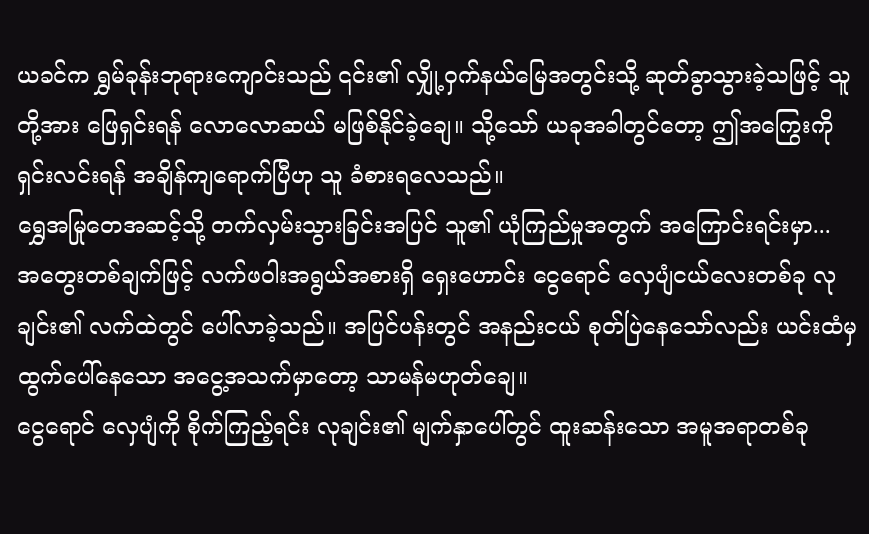ယခင်က ရွှမ်ခုန်းဘုရားကျောင်းသည် ၎င်း၏ လျှို့ဝှက်နယ်မြေအတွင်းသို့ ဆုတ်ခွာသွားခဲ့သဖြင့် သူတို့အား ဖြေရှင်းရန် လောလောဆယ် မဖြစ်နိုင်ခဲ့ချေ။ သို့သော် ယခုအခါတွင်တော့ ဤအကြွေးကို ရှင်းလင်းရန် အချိန်ကျရောက်ပြီဟု သူ ခံစားရလေသည်။
ရွှေအမြုတေအဆင့်သို့ တက်လှမ်းသွားခြင်းအပြင် သူ၏ ယုံကြည်မှုအတွက် အကြောင်းရင်းမှာ...
အတွေးတစ်ချက်ဖြင့် လက်ဖဝါးအရွယ်အစားရှိ ရှေးဟောင်း ငွေရောင် လှေပျံငယ်လေးတစ်ခု လုချင်း၏ လက်ထဲတွင် ပေါ်လာခဲ့သည်။ အပြင်ပန်းတွင် အနည်းငယ် စုတ်ပြဲနေသော်လည်း ယင်းထံမှ ထွက်ပေါ်နေသော အငွေ့အသက်မှာတော့ သာမန်မဟုတ်ချေ။
ငွေရောင် လှေပျံကို စိုက်ကြည့်ရင်း လုချင်း၏ မျက်နှာပေါ်တွင် ထူးဆန်းသော အမူအရာတစ်ခု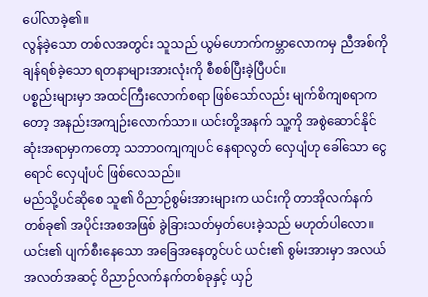ပေါ်လာခဲ့၏။
လွန်ခဲ့သော တစ်လအတွင်း သူသည် ယွမ်ဟောက်ကမ္ဘာလောကမှ ညီအစ်ကို ချန်ရစ်ခဲ့သော ရတနာများအားလုံးကို စီစစ်ပြီးခဲ့ပြီပင်။
ပစ္စည်းများမှာ အထင်ကြီးလောက်စရာ ဖြစ်သော်လည်း မျက်စိကျစရာကတော့ အနည်းအကျဉ်းလောက်သာ။ ယင်းတို့အနက် သူ့ကို အစွဲဆောင်နိုင်ဆုံးအရာမှာကတော့ သဘာဝကျကျပင် နေရာလွတ် လှေပျံဟု ခေါ်သော ငွေရောင် လှေပျံပင် ဖြစ်လေသည်။
မည်သို့ပင်ဆိုစေ သူ၏ ဝိညာဉ်စွမ်းအားများက ယင်းကို တာအိုလက်နက်တစ်ခု၏ အပိုင်းအစအဖြစ် ခွဲခြားသတ်မှတ်ပေးခဲ့သည် မဟုတ်ပါလော။ ယင်း၏ ပျက်စီးနေသော အခြေအနေတွင်ပင် ယင်း၏ စွမ်းအားမှာ အလယ်အလတ်အဆင့် ဝိညာဉ်လက်နက်တစ်ခုနှင့် ယှဉ်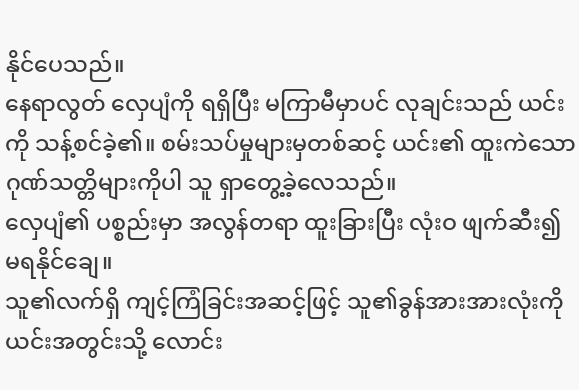နိုင်ပေသည်။
နေရာလွတ် လှေပျံကို ရရှိပြီး မကြာမီမှာပင် လုချင်းသည် ယင်းကို သန့်စင်ခဲ့၏။ စမ်းသပ်မှုများမှတစ်ဆင့် ယင်း၏ ထူးကဲသော ဂုဏ်သတ္တိများကိုပါ သူ ရှာတွေ့ခဲ့လေသည်။
လှေပျံ၏ ပစ္စည်းမှာ အလွန်တရာ ထူးခြားပြီး လုံးဝ ဖျက်ဆီး၍မရနိုင်ချေ။
သူ၏လက်ရှိ ကျင့်ကြံခြင်းအဆင့်ဖြင့် သူ၏ခွန်အားအားလုံးကို ယင်းအတွင်းသို့ လောင်း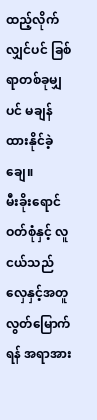ထည့်လိုက်လျှင်ပင် ခြစ်ရာတစ်ခုမျှပင် မချန်ထားနိုင်ခဲ့ချေ။
မီးခိုးရောင်ဝတ်စုံနှင့် လူငယ်သည် လှေနှင့်အတူ လွတ်မြောက်ရန် အရာအား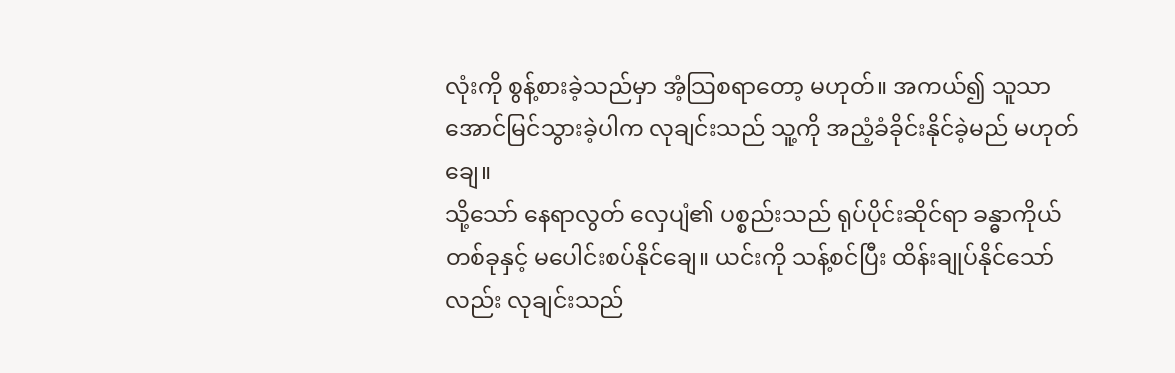လုံးကို စွန့်စားခဲ့သည်မှာ အံ့သြစရာတော့ မဟုတ်။ အကယ်၍ သူသာ အောင်မြင်သွားခဲ့ပါက လုချင်းသည် သူ့ကို အညံ့ခံခိုင်းနိုင်ခဲ့မည် မဟုတ်ချေ။
သို့သော် နေရာလွတ် လှေပျံ၏ ပစ္စည်းသည် ရုပ်ပိုင်းဆိုင်ရာ ခန္ဓာကိုယ်တစ်ခုနှင့် မပေါင်းစပ်နိုင်ချေ။ ယင်းကို သန့်စင်ပြီး ထိန်းချုပ်နိုင်သော်လည်း လုချင်းသည်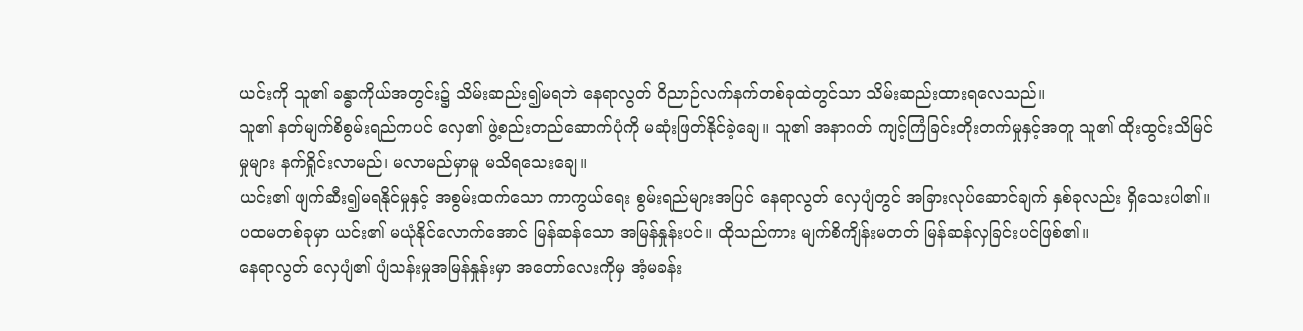ယင်းကို သူ၏ ခန္ဓာကိုယ်အတွင်း၌ သိမ်းဆည်း၍မရဘဲ နေရာလွတ် ဝိညာဉ်လက်နက်တစ်ခုထဲတွင်သာ သိမ်းဆည်းထားရလေသည်။
သူ၏ နတ်မျက်စိစွမ်းရည်ကပင် လှေ၏ ဖွဲ့စည်းတည်ဆောက်ပုံကို မဆုံးဖြတ်နိုင်ခဲ့ချေ။ သူ၏ အနာဂတ် ကျင့်ကြံခြင်းတိုးတက်မှုနှင့်အတူ သူ၏ ထိုးထွင်းသိမြင်မှုများ နက်ရှိုင်းလာမည်၊ မလာမည်မှာမူ မသိရသေးချေ။
ယင်း၏ ဖျက်ဆီး၍မရနိုင်မှုနှင့် အစွမ်းထက်သော ကာကွယ်ရေး စွမ်းရည်များအပြင် နေရာလွတ် လှေပျံတွင် အခြားလုပ်ဆောင်ချက် နှစ်ခုလည်း ရှိသေးပါ၏။
ပထမတစ်ခုမှာ ယင်း၏ မယုံနိုင်လောက်အောင် မြန်ဆန်သော အမြန်နှုန်းပင်။ ထိုသည်ကား မျက်စိကျိန်းမတတ် မြန်ဆန်လှခြင်းပင်ဖြစ်၏။
နေရာလွတ် လှေပျံ၏ ပျံသန်းမှုအမြန်နှုန်းမှာ အတော်လေးကိုမှ အံ့မခန်း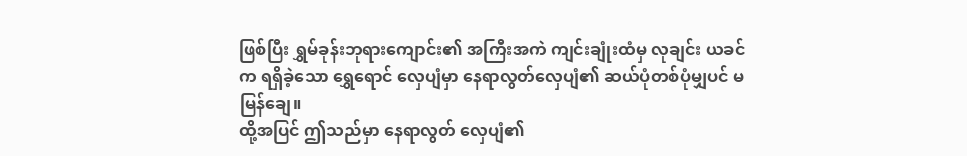ဖြစ်ပြီး ရွှမ်ခုန်းဘုရားကျောင်း၏ အကြီးအကဲ ကျင်းချုံးထံမှ လုချင်း ယခင်က ရရှိခဲ့သော ရွှေရောင် လှေပျံမှာ နေရာလွတ်လှေပျံ၏ ဆယ်ပုံတစ်ပုံမျှပင် မမြန်ချေ။
ထို့အပြင် ဤသည်မှာ နေရာလွတ် လှေပျံ၏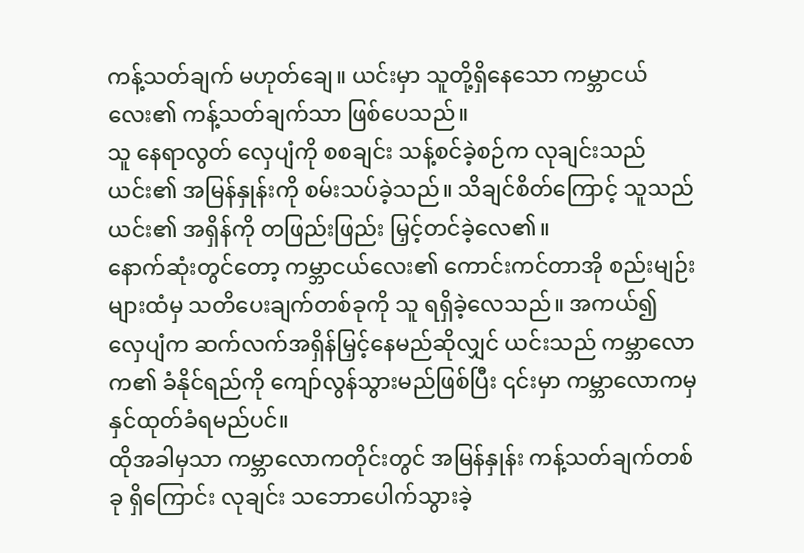ကန့်သတ်ချက် မဟုတ်ချေ။ ယင်းမှာ သူတို့ရှိနေသော ကမ္ဘာငယ်လေး၏ ကန့်သတ်ချက်သာ ဖြစ်ပေသည်။
သူ နေရာလွတ် လှေပျံကို စစချင်း သန့်စင်ခဲ့စဉ်က လုချင်းသည် ယင်း၏ အမြန်နှုန်းကို စမ်းသပ်ခဲ့သည်။ သိချင်စိတ်ကြောင့် သူသည် ယင်း၏ အရှိန်ကို တဖြည်းဖြည်း မြှင့်တင်ခဲ့လေ၏။
နောက်ဆုံးတွင်တော့ ကမ္ဘာငယ်လေး၏ ကောင်းကင်တာအို စည်းမျဉ်းများထံမှ သတိပေးချက်တစ်ခုကို သူ ရရှိခဲ့လေသည်။ အကယ်၍ လှေပျံက ဆက်လက်အရှိန်မြှင့်နေမည်ဆိုလျှင် ယင်းသည် ကမ္ဘာလောက၏ ခံနိုင်ရည်ကို ကျော်လွန်သွားမည်ဖြစ်ပြီး ၎င်းမှာ ကမ္ဘာလောကမှ နှင်ထုတ်ခံရမည်ပင်။
ထိုအခါမှသာ ကမ္ဘာလောကတိုင်းတွင် အမြန်နှုန်း ကန့်သတ်ချက်တစ်ခု ရှိကြောင်း လုချင်း သဘောပေါက်သွားခဲ့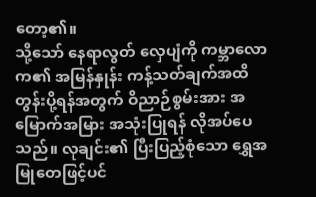တော့၏။
သို့သော် နေရာလွတ် လှေပျံကို ကမ္ဘာလောက၏ အမြန်နှုန်း ကန့်သတ်ချက်အထိ တွန်းပို့ရန်အတွက် ဝိညာဉ်စွမ်းအား အမြောက်အမြား အသုံးပြုရန် လိုအပ်ပေသည်။ လုချင်း၏ ပြီးပြည့်စုံသော ရွှေအမြုတေဖြင့်ပင်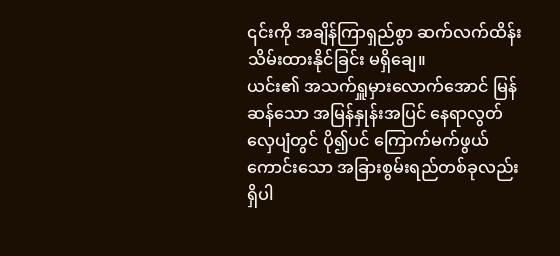၎င်းကို အချိန်ကြာရှည်စွာ ဆက်လက်ထိန်းသိမ်းထားနိုင်ခြင်း မရှိချေ။
ယင်း၏ အသက်ရှူမှားလောက်အောင် မြန်ဆန်သော အမြန်နှုန်းအပြင် နေရာလွတ် လှေပျံတွင် ပို၍ပင် ကြောက်မက်ဖွယ်ကောင်းသော အခြားစွမ်းရည်တစ်ခုလည်း ရှိပါ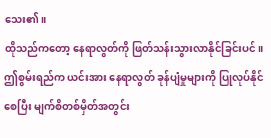သေး၏။
ထိုသည်ကတော့ နေရာလွတ်ကို ဖြတ်သန်းသွားလာနိုင်ခြင်းပင်။
ဤစွမ်းရည်က ယင်းအား နေရာလွတ် ခုန်ပျံမှုများကို ပြုလုပ်နိုင်စေပြီး မျက်စိတစ်မှိတ်အတွင်း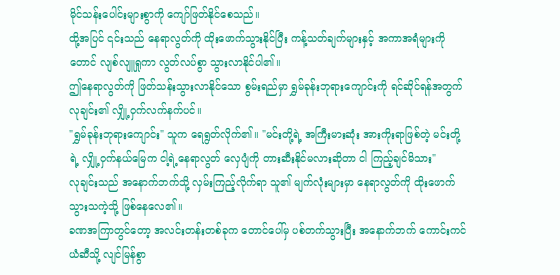မိုင်သန်းပေါင်းများစွာကို ကျော်ဖြတ်နိုင်စေသည်။
ထို့အပြင် ၎င်းသည် နေရာလွတ်ကို ထိုးဖောက်သွားနိုင်ပြီး ကန့်သတ်ချက်များနှင့် အကာအရံများကိုတောင် လျစ်လျူရှုကာ လွတ်လပ်စွာ သွားလာနိုင်ပါ၏။
ဤနေရာလွတ်ကို ဖြတ်သန်းသွားလာနိုင်သော စွမ်းရည်မှာ ရွှမ်ခုန်းဘုရားကျောင်းကို ရင်ဆိုင်ရန်အတွက် လုချင်း၏ လျှို့ဝှက်လက်နက်ပင်။
"ရွှမ်ခုန်းဘုရားကျောင်း" သူက ရေရွတ်လိုက်၏။ "မင်းတို့ရဲ့ အကြီးမားဆုံး အားကိုးရာဖြစ်တဲ့ မင်းတို့ရဲ့ လျှို့ဝှက်နယ်မြေက ငါ့ရဲ့နေရာလွတ် လှေပျံကို တားဆီးနိုင်မလားဆိုတာ ငါ ကြည့်ချင်မိသား"
လုချင်းသည် အနောက်ဘက်သို့ လှမ်းကြည့်လိုက်ရာ သူ၏ မျက်လုံးများမှာ နေရာလွတ်ကို ထိုးဖောက်သွားသကဲ့သို့ ဖြစ်နေလေ၏။
ခဏအကြာတွင်တော့ အလင်းတန်းတစ်ခုက တောင်ပေါ်မှ ပစ်တက်သွားပြီး အနောက်ဘက် ကောင်းကင်ယံဆီသို့ လျင်မြန်စွာ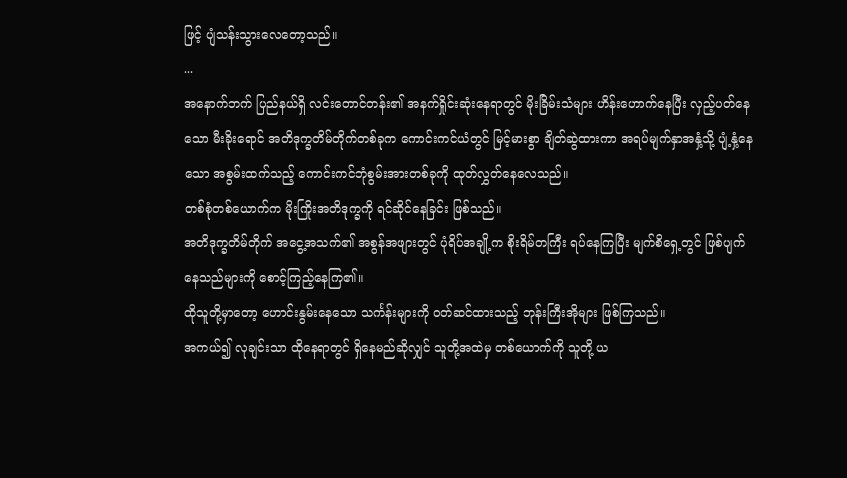ဖြင့် ပျံသန်းသွားလေတော့သည်။
...
အနောက်ဘက် ပြည်နယ်ရှိ လင်းတောင်တန်း၏ အနက်ရှိုင်းဆုံးနေရာတွင် မိုးခြိမ်းသံများ ဟိန်းဟောက်နေပြီး လှည့်ပတ်နေသော မီးခိုးရောင် အတိဒုက္ခတိမ်တိုက်တစ်ခုက ကောင်းကင်ယံတွင် မြင့်မားစွာ ချိတ်ဆွဲထားကာ အရပ်မျက်နှာအနှံ့သို့ ပျံ့နှံ့နေသော အစွမ်းထက်သည့် ကောင်းကင်ဘုံစွမ်းအားတစ်ခုကို ထုတ်လွှတ်နေလေသည်။
တစ်စုံတစ်ယောက်က မိုးကြိုးအတိဒုက္ခကို ရင်ဆိုင်နေခြင်း ဖြစ်သည်။
အတိဒုက္ခတိမ်တိုက် အငွေ့အသက်၏ အစွန်အဖျားတွင် ပုံရိပ်အချို့က စိုးရိမ်တကြီး ရပ်နေကြပြီး မျက်စိရှေ့တွင် ဖြစ်ပျက်နေသည်များကို စောင့်ကြည့်နေကြ၏။
ထိုသူတို့မှာတော့ ဟောင်းနွမ်းနေသော သင်္ကန်းများကို ဝတ်ဆင်ထားသည့် ဘုန်းကြီးအိုများ ဖြစ်ကြသည်။
အကယ်၍ လုချင်းသာ ထိုနေရာတွင် ရှိနေမည်ဆိုလျှင် သူတို့အထဲမှ တစ်ယောက်ကို သူတို့ ယ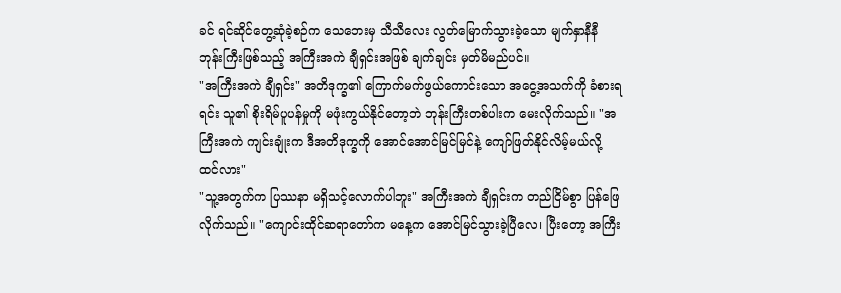ခင် ရင်ဆိုင်တွေ့ဆုံခဲ့စဉ်က သေဘေးမှ သီသီလေး လွတ်မြောက်သွားခဲ့သော မျက်နှာနီနီ ဘုန်းကြီးဖြစ်သည့် အကြီးအကဲ ချီရှင်းအဖြစ် ချက်ချင်း မှတ်မိမည်ပင်။
"အကြီးအကဲ ချီရှင်း" အတိဒုက္ခ၏ ကြောက်မက်ဖွယ်ကောင်းသော အငွေ့အသက်ကို ခံစားရရင်း သူ၏ စိုးရိမ်ပူပန်မှုကို မဖုံးကွယ်နိုင်တော့ဘဲ ဘုန်းကြီးတစ်ပါးက မေးလိုက်သည်။ "အကြီးအကဲ ကျင်းချုံးက ဒီအတိဒုက္ခကို အောင်အောင်မြင်မြင်နဲ့ ကျော်ဖြတ်နိုင်လိမ့်မယ်လို့ ထင်လား"
"သူ့အတွက်က ပြဿနာ မရှိသင့်လောက်ပါဘူး" အကြီးအကဲ ချီရှင်းက တည်ငြိမ်စွာ ပြန်ဖြေလိုက်သည်။ "ကျောင်းထိုင်ဆရာတော်က မနေ့က အောင်မြင်သွားခဲ့ပြီလေ၊ ပြီးတော့ အကြီး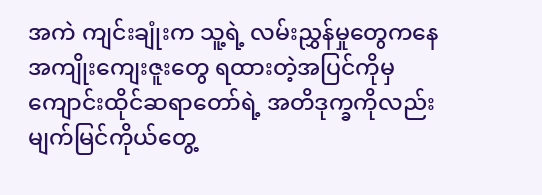အကဲ ကျင်းချုံးက သူ့ရဲ့ လမ်းညွှန်မှုတွေကနေ အကျိုးကျေးဇူးတွေ ရထားတဲ့အပြင်ကိုမှ ကျောင်းထိုင်ဆရာတော်ရဲ့ အတိဒုက္ခကိုလည်း မျက်မြင်ကိုယ်တွေ့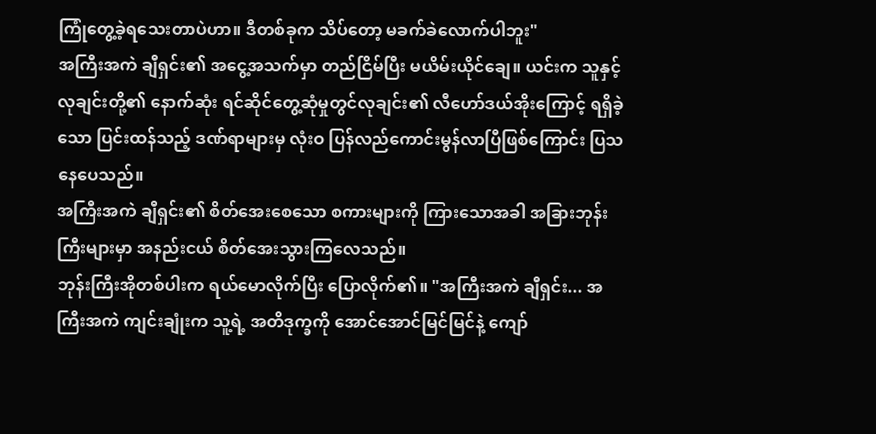ကြုံတွေ့ခဲ့ရသေးတာပဲဟာ။ ဒီတစ်ခုက သိပ်တော့ မခက်ခဲလောက်ပါဘူး"
အကြီးအကဲ ချီရှင်း၏ အငွေ့အသက်မှာ တည်ငြိမ်ပြီး မယိမ်းယိုင်ချေ။ ယင်းက သူနှင့် လုချင်းတို့၏ နောက်ဆုံး ရင်ဆိုင်တွေ့ဆုံမှုတွင်လုချင်း၏ လီဟော်ဒယ်အိုးကြောင့် ရရှိခဲ့သော ပြင်းထန်သည့် ဒဏ်ရာများမှ လုံးဝ ပြန်လည်ကောင်းမွန်လာပြီဖြစ်ကြောင်း ပြသနေပေသည်။
အကြီးအကဲ ချီရှင်း၏ စိတ်အေးစေသော စကားများကို ကြားသောအခါ အခြားဘုန်းကြီးများမှာ အနည်းငယ် စိတ်အေးသွားကြလေသည်။
ဘုန်းကြီးအိုတစ်ပါးက ရယ်မောလိုက်ပြီး ပြောလိုက်၏။ "အကြီးအကဲ ချီရှင်း... အကြီးအကဲ ကျင်းချုံးက သူ့ရဲ့ အတိဒုက္ခကို အောင်အောင်မြင်မြင်နဲ့ ကျော်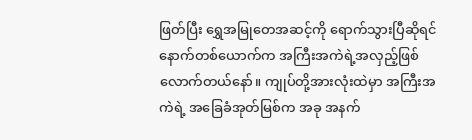ဖြတ်ပြီး ရွှေအမြုတေအဆင့်ကို ရောက်သွားပြီဆိုရင် နောက်တစ်ယောက်က အကြီးအကဲရဲ့အလှည့်ဖြစ်လောက်တယ်နော်။ ကျုပ်တို့အားလုံးထဲမှာ အကြီးအကဲရဲ့ အခြေခံအုတ်မြစ်က အခု အနက်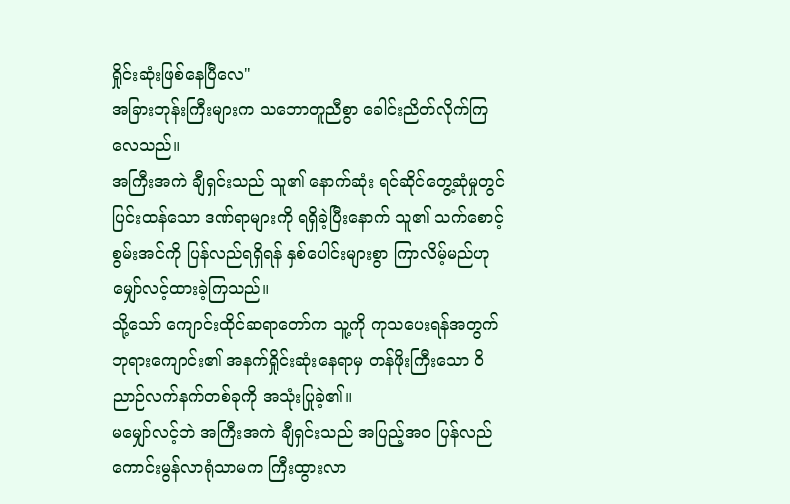ရှိုင်းဆုံးဖြစ်နေပြီလေ"
အခြားဘုန်းကြီးများက သဘောတူညီစွာ ခေါင်းညိတ်လိုက်ကြလေသည်။
အကြီးအကဲ ချီရှင်းသည် သူ၏ နောက်ဆုံး ရင်ဆိုင်တွေ့ဆုံမှုတွင် ပြင်းထန်သော ဒဏ်ရာများကို ရရှိခဲ့ပြီးနောက် သူ၏ သက်စောင့်စွမ်းအင်ကို ပြန်လည်ရရှိရန် နှစ်ပေါင်းများစွာ ကြာလိမ့်မည်ဟု မျှော်လင့်ထားခဲ့ကြသည်။
သို့သော် ကျောင်းထိုင်ဆရာတော်က သူ့ကို ကုသပေးရန်အတွက် ဘုရားကျောင်း၏ အနက်ရှိုင်းဆုံးနေရာမှ တန်ဖိုးကြီးသော ဝိညာဉ်လက်နက်တစ်ခုကို အသုံးပြုခဲ့၏။
မမျှော်လင့်ဘဲ အကြီးအကဲ ချီရှင်းသည် အပြည့်အဝ ပြန်လည်ကောင်းမွန်လာရုံသာမက ကြီးထွားလာ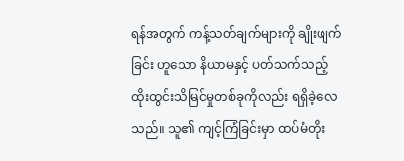ရန်အတွက် ကန့်သတ်ချက်များကို ချိုးဖျက်ခြင်း ဟူသော နိယာမနှင့် ပတ်သက်သည့် ထိုးထွင်းသိမြင်မှုတစ်ခုကိုလည်း ရရှိခဲ့လေသည်။ သူ၏ ကျင့်ကြံခြင်းမှာ ထပ်မံတိုး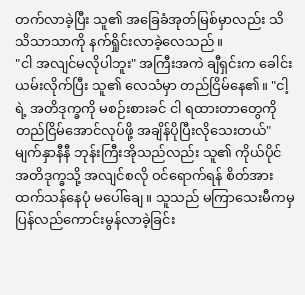တက်လာခဲ့ပြီး သူ၏ အခြေခံအုတ်မြစ်မှာလည်း သိသိသာသာကို နက်ရှိုင်းလာခဲ့လေသည်။
"ငါ အလျင်မလိုပါဘူး" အကြီးအကဲ ချီရှင်းက ခေါင်းယမ်းလိုက်ပြီး သူ၏ လေသံမှာ တည်ငြိမ်နေ၏။ "ငါ့ရဲ့ အတိဒုက္ခကို မစဉ်းစားခင် ငါ ရထားတာတွေကို တည်ငြိမ်အောင်လုပ်ဖို့ အချိန်ပိုပြီးလိုသေးတယ်"
မျက်နှာနီနီ ဘုန်းကြီးအိုသည်လည်း သူ၏ ကိုယ်ပိုင် အတိဒုက္ခသို့ အလျင်စလို ဝင်ရောက်ရန် စိတ်အားထက်သန်နေပုံ မပေါ်ချေ။ သူသည် မကြာသေးမီကမှ ပြန်လည်ကောင်းမွန်လာခဲ့ခြင်း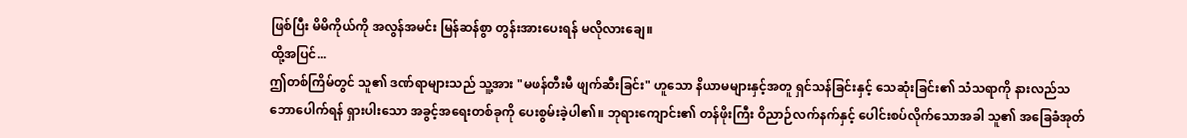ဖြစ်ပြီး မိမိကိုယ်ကို အလွန်အမင်း မြန်ဆန်စွာ တွန်းအားပေးရန် မလိုလားချေ။
ထို့အပြင်...
ဤတစ်ကြိမ်တွင် သူ၏ ဒဏ်ရာများသည် သူ့အား "မဖန်တီးမီ ဖျက်ဆီးခြင်း" ဟူသော နိယာမများနှင့်အတူ ရှင်သန်ခြင်းနှင့် သေဆုံးခြင်း၏ သံသရာကို နားလည်သဘောပေါက်ရန် ရှားပါးသော အခွင့်အရေးတစ်ခုကို ပေးစွမ်းခဲ့ပါ၏။ ဘုရားကျောင်း၏ တန်ဖိုးကြီး ဝိညာဉ်လက်နက်နှင့် ပေါင်းစပ်လိုက်သောအခါ သူ၏ အခြေခံအုတ်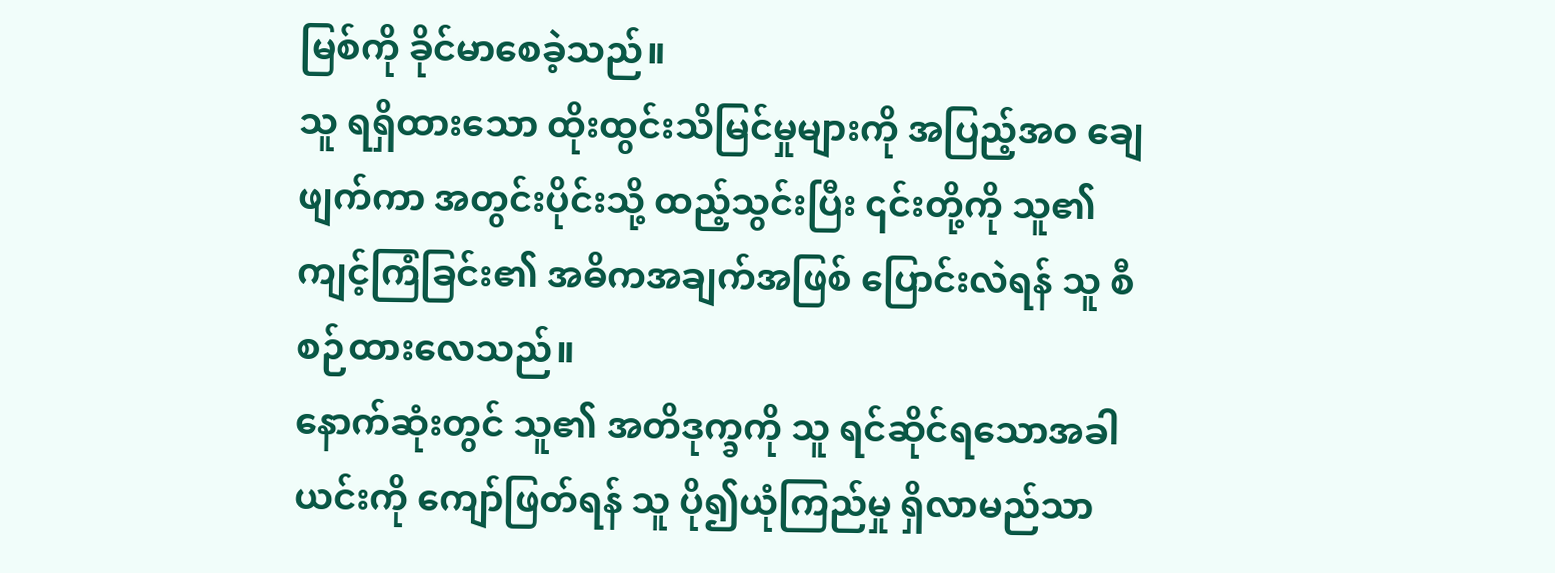မြစ်ကို ခိုင်မာစေခဲ့သည်။
သူ ရရှိထားသော ထိုးထွင်းသိမြင်မှုများကို အပြည့်အဝ ချေဖျက်ကာ အတွင်းပိုင်းသို့ ထည့်သွင်းပြီး ၎င်းတို့ကို သူ၏ ကျင့်ကြံခြင်း၏ အဓိကအချက်အဖြစ် ပြောင်းလဲရန် သူ စီစဉ်ထားလေသည်။
နောက်ဆုံးတွင် သူ၏ အတိဒုက္ခကို သူ ရင်ဆိုင်ရသောအခါ ယင်းကို ကျော်ဖြတ်ရန် သူ ပို၍ယုံကြည်မှု ရှိလာမည်သာ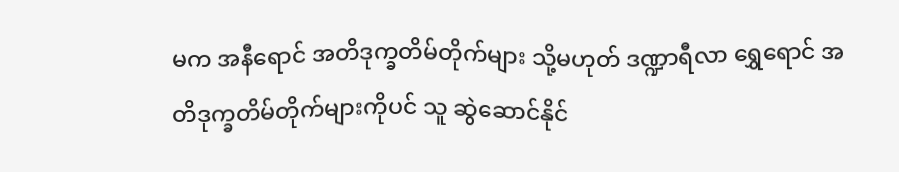မက အနီရောင် အတိဒုက္ခတိမ်တိုက်များ သို့မဟုတ် ဒဏ္ဍာရီလာ ရွှေရောင် အတိဒုက္ခတိမ်တိုက်များကိုပင် သူ ဆွဲဆောင်နိုင်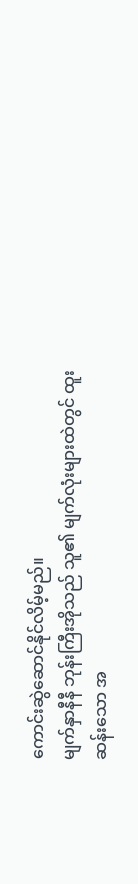ကောင်းဆွဲဆောင်နိုင်လိမ့်မည်။
မျက်နှာနီနီ ဘုန်းကြီးအိုသည် သူ၏ မျက်လုံးများထဲတွင် ထူးဆန်းသော အ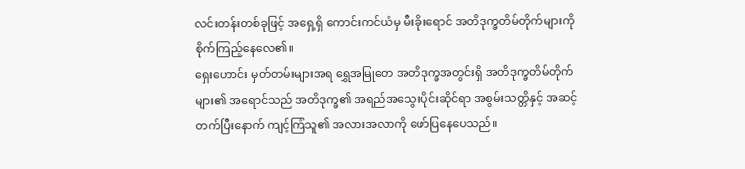လင်းတန်းတစ်ခုဖြင့် အရှေ့ရှိ ကောင်းကင်ယံမှ မီးခိုးရောင် အတိဒုက္ခတိမ်တိုက်များကို စိုက်ကြည့်နေလေ၏။
ရှေးဟောင်း မှတ်တမ်းများအရ ရွှေအမြုတေ အတိဒုက္ခအတွင်းရှိ အတိဒုက္ခတိမ်တိုက်များ၏ အရောင်သည် အတိဒုက္ခ၏ အရည်အသွေးပိုင်းဆိုင်ရာ အစွမ်းသတ္တိနှင့် အဆင့်တက်ပြီးနောက် ကျင့်ကြံသူ၏ အလားအလာကို ဖော်ပြနေပေသည်။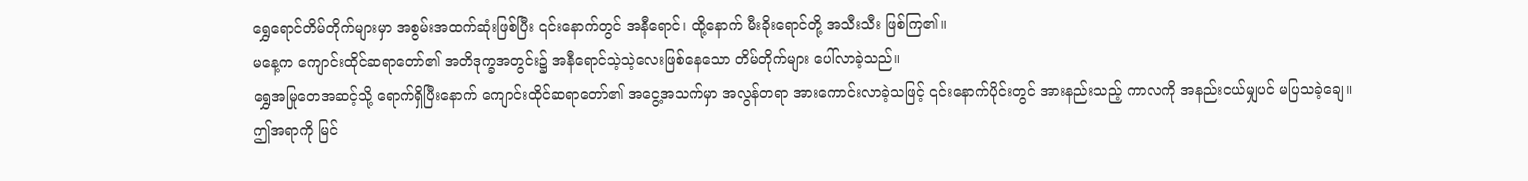ရွှေရောင်တိမ်တိုက်များမှာ အစွမ်းအထက်ဆုံးဖြစ်ပြီး ၎င်းနောက်တွင် အနီရောင်၊ ထို့နောက် မီးခိုးရောင်တို့ အသီးသီး ဖြစ်ကြ၏။
မနေ့က ကျောင်းထိုင်ဆရာတော်၏ အတိဒုက္ခအတွင်း၌ အနီရောင်သဲ့သဲ့လေးဖြစ်နေသော တိမ်တိုက်များ ပေါ်လာခဲ့သည်။
ရွှေအမြုတေအဆင့်သို့ ရောက်ရှိပြီးနောက် ကျောင်းထိုင်ဆရာတော်၏ အငွေ့အသက်မှာ အလွန်တရာ အားကောင်းလာခဲ့သဖြင့် ၎င်းနောက်ပိုင်းတွင် အားနည်းသည့် ကာလကို အနည်းငယ်မျှပင် မပြသခဲ့ချေ။
ဤအရာကို မြင်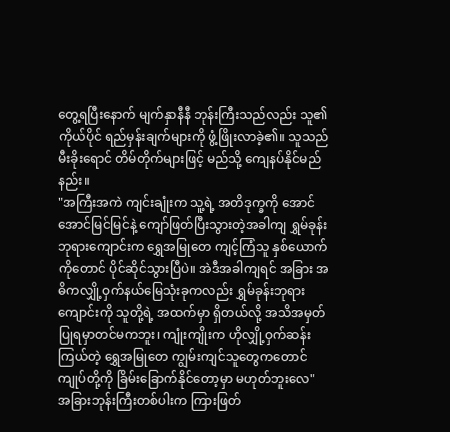တွေ့ရပြီးနောက် မျက်နှာနီနီ ဘုန်းကြီးသည်လည်း သူ၏ ကိုယ်ပိုင် ရည်မှန်းချက်များကို ဖွံ့ဖြိုးလာခဲ့၏။ သူသည် မီးခိုးရောင် တိမ်တိုက်များဖြင့် မည်သို့ ကျေနပ်နိုင်မည်နည်း။
"အကြီးအကဲ ကျင်းချုံးက သူ့ရဲ့ အတိဒုက္ခကို အောင်အောင်မြင်မြင်နဲ့ ကျော်ဖြတ်ပြီးသွားတဲ့အခါကျ ရွှမ်ခုန်းဘုရားကျောင်းက ရွှေအမြုတေ ကျင့်ကြံသူ နှစ်ယောက်ကိုတောင် ပိုင်ဆိုင်သွားပြီပဲ။ အဲဒီအခါကျရင် အခြား အဓိကလျှို့ဝှက်နယ်မြေသုံးခုကလည်း ရွှမ်ခုန်းဘုရားကျောင်းကို သူတို့ရဲ့ အထက်မှာ ရှိတယ်လို့ အသိအမှတ်ပြုရမှာတင်မကဘူး၊ ကျုံးကျိုးက ဟိုလျှို့ဝှက်ဆန်းကြယ်တဲ့ ရွှေအမြုတေ ကျွမ်းကျင်သူတွေကတောင် ကျုပ်တို့ကို ခြိမ်းခြောက်နိုင်တော့မှာ မဟုတ်ဘူးလေ"
အခြားဘုန်းကြီးတစ်ပါးက ကြားဖြတ်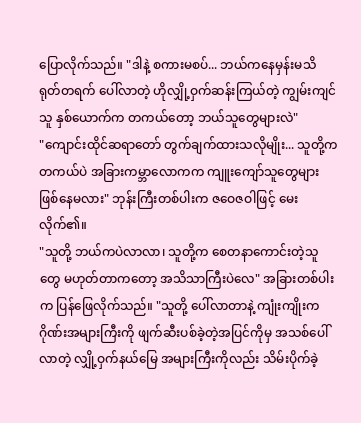ပြောလိုက်သည်။ "ဒါနဲ့ စကားမစပ်... ဘယ်ကနေမှန်းမသိ ရုတ်တရက် ပေါ်လာတဲ့ ဟိုလျှို့ဝှက်ဆန်းကြယ်တဲ့ ကျွမ်းကျင်သူ နှစ်ယောက်က တကယ်တော့ ဘယ်သူတွေများလဲ"
"ကျောင်းထိုင်ဆရာတော် တွက်ချက်ထားသလိုမျိုး... သူတို့က တကယ်ပဲ အခြားကမ္ဘာလောကက ကျူးကျော်သူတွေများ ဖြစ်နေမလား" ဘုန်းကြီးတစ်ပါးက ဇဝေဇဝါဖြင့် မေးလိုက်၏။
"သူတို့ ဘယ်ကပဲလာလာ၊ သူတို့က စေတနာကောင်းတဲ့သူတွေ မဟုတ်တာကတော့ အသိသာကြီးပဲလေ" အခြားတစ်ပါးက ပြန်ဖြေလိုက်သည်။ "သူတို့ ပေါ်လာတာနဲ့ ကျုံးကျိုးက ဂိုဏ်းအများကြီးကို ဖျက်ဆီးပစ်ခဲ့တဲ့အပြင်ကိုမှ အသစ်ပေါ်လာတဲ့ လျှို့ဝှက်နယ်မြေ အများကြီးကိုလည်း သိမ်းပိုက်ခဲ့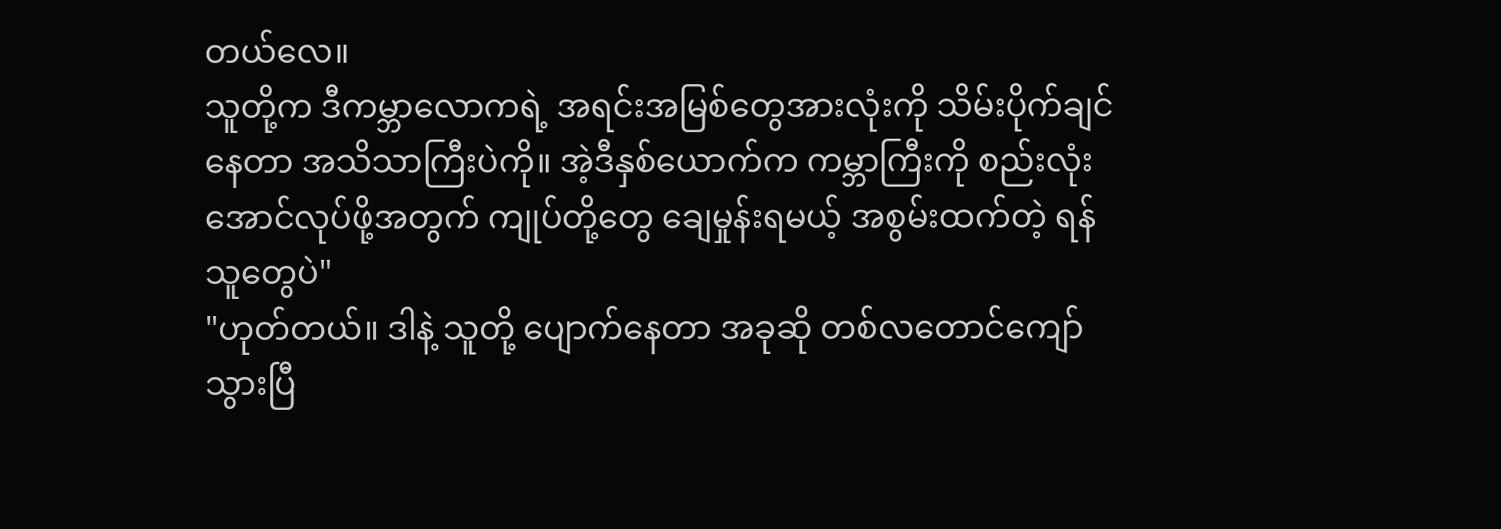တယ်လေ။
သူတို့က ဒီကမ္ဘာလောကရဲ့ အရင်းအမြစ်တွေအားလုံးကို သိမ်းပိုက်ချင်နေတာ အသိသာကြီးပဲကို။ အဲ့ဒီနှစ်ယောက်က ကမ္ဘာကြီးကို စည်းလုံးအောင်လုပ်ဖို့အတွက် ကျုပ်တို့တွေ ချေမှုန်းရမယ့် အစွမ်းထက်တဲ့ ရန်သူတွေပဲ"
"ဟုတ်တယ်။ ဒါနဲ့ သူတို့ ပျောက်နေတာ အခုဆို တစ်လတောင်ကျော်သွားပြီ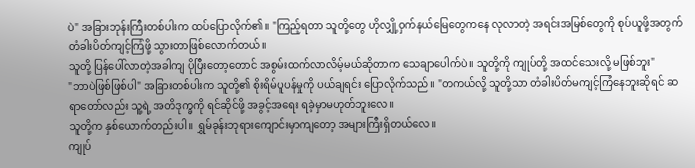ပဲ" အခြားဘုန်းကြီးတစ်ပါးက ထပ်ပြောလိုက်၏။ "ကြည့်ရတာ သူတို့တွေ ဟိုလျှို့ဝှက်နယ်မြေတွေကနေ လုလာတဲ့ အရင်းအမြစ်တွေကို စုပ်ယူဖို့အတွက် တံခါးပိတ်ကျင့်ကြံဖို့ သွားတာဖြစ်လောက်တယ်။
သူတို့ ပြန်ပေါ်လာတဲ့အခါကျ ပိုပြီးတော့တောင် အစွမ်းထက်လာလိမ့်မယ်ဆိုတာက သေချာပေါက်ပဲ။ သူတို့ကို ကျုပ်တို့ အထင်သေးလို့ မဖြစ်ဘူး"
"ဘာပဲဖြစ်ဖြစ်ပါ" အခြားတစ်ပါးက သူတို့၏ စိုးရိမ်ပူပန်မှုကို ပယ်ချရင်း ပြောလိုက်သည်။ "တကယ်လို့ သူတို့သာ တံခါးပိတ်မကျင့်ကြံနေဘူးဆိုရင် ဆရာတော်လည်း သူ့ရဲ့ အတိဒုက္ခကို ရင်ဆိုင်ဖို့ အခွင့်အရေး ရခဲ့မှာမဟုတ်ဘူးလေ။
သူတို့က နှစ်ယောက်တည်းပါ။ ရွှမ်ခုန်းဘုရားကျောင်းမှာကျတော့ အများကြီးရှိတယ်လေ။
ကျုပ်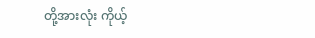တို့အားလုံး ကိုယ့်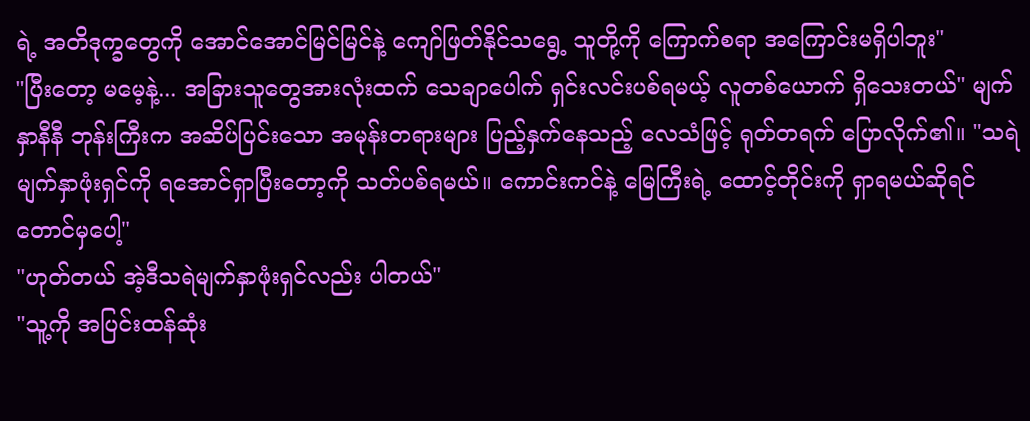ရဲ့ အတိဒုက္ခတွေကို အောင်အောင်မြင်မြင်နဲ့ ကျော်ဖြတ်နိုင်သရွေ့ သူတို့ကို ကြောက်စရာ အကြောင်းမရှိပါဘူး"
"ပြီးတော့ မမေ့နဲ့... အခြားသူတွေအားလုံးထက် သေချာပေါက် ရှင်းလင်းပစ်ရမယ့် လူတစ်ယောက် ရှိသေးတယ်" မျက်နှာနီနီ ဘုန်းကြီးက အဆိပ်ပြင်းသော အမုန်းတရားများ ပြည့်နှက်နေသည့် လေသံဖြင့် ရုတ်တရက် ပြောလိုက်၏။ "သရဲမျက်နှာဖုံးရှင်ကို ရအောင်ရှာပြီးတော့ကို သတ်ပစ်ရမယ်။ ကောင်းကင်နဲ့ မြေကြီးရဲ့ ထောင့်တိုင်းကို ရှာရမယ်ဆိုရင်တောင်မှပေါ့"
"ဟုတ်တယ် အဲ့ဒီသရဲမျက်နှာဖုံးရှင်လည်း ပါတယ်"
"သူ့ကို အပြင်းထန်ဆုံး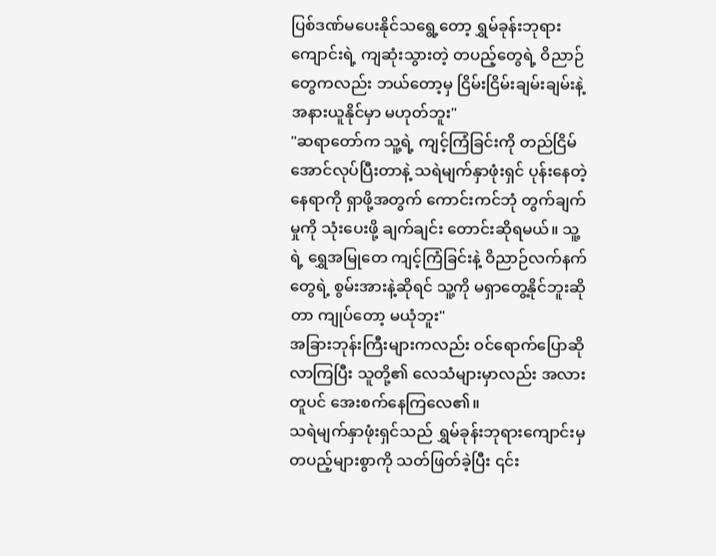ပြစ်ဒဏ်မပေးနိုင်သရွေ့တော့ ရွှမ်ခုန်းဘုရားကျောင်းရဲ့ ကျဆုံးသွားတဲ့ တပည့်တွေရဲ့ ဝိညာဉ်တွေကလည်း ဘယ်တော့မှ ငြိမ်းငြိမ်းချမ်းချမ်းနဲ့ အနားယူနိုင်မှာ မဟုတ်ဘူး"
"ဆရာတော်က သူ့ရဲ့ ကျင့်ကြံခြင်းကို တည်ငြိမ်အောင်လုပ်ပြီးတာနဲ့ သရဲမျက်နှာဖုံးရှင် ပုန်းနေတဲ့ နေရာကို ရှာဖို့အတွက် ကောင်းကင်ဘုံ တွက်ချက်မှုကို သုံးပေးဖို့ ချက်ချင်း တောင်းဆိုရမယ်။ သူ့ရဲ့ ရွှေအမြုတေ ကျင့်ကြံခြင်းနဲ့ ဝိညာဉ်လက်နက်တွေရဲ့ စွမ်းအားနဲ့ဆိုရင် သူ့ကို မရှာတွေ့နိုင်ဘူးဆိုတာ ကျုပ်တော့ မယုံဘူး"
အခြားဘုန်းကြီးများကလည်း ဝင်ရောက်ပြောဆိုလာကြပြီး သူတို့၏ လေသံများမှာလည်း အလားတူပင် အေးစက်နေကြလေ၏။
သရဲမျက်နှာဖုံးရှင်သည် ရွှမ်ခုန်းဘုရားကျောင်းမှ တပည့်များစွာကို သတ်ဖြတ်ခဲ့ပြီး ၎င်း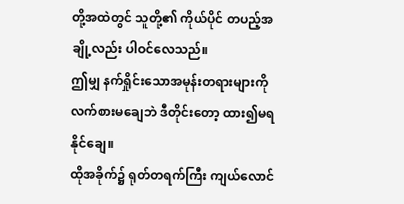တို့အထဲတွင် သူတို့၏ ကိုယ်ပိုင် တပည့်အချို့လည်း ပါဝင်လေသည်။
ဤမျှ နက်ရှိုင်းသောအမုန်းတရားများကို လက်စားမချေဘဲ ဒီတိုင်းတော့ ထား၍မရနိုင်ချေ။
ထိုအခိုက်၌ ရုတ်တရက်ကြီး ကျယ်လောင်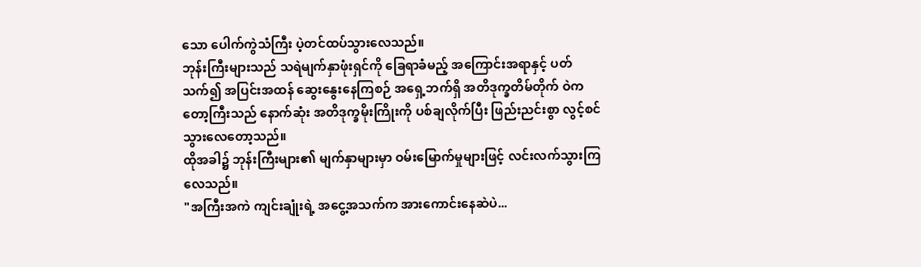သော ပေါက်ကွဲသံကြီး ပဲ့တင်ထပ်သွားလေသည်။
ဘုန်းကြီးများသည် သရဲမျက်နှာဖုံးရှင်ကို ခြေရာခံမည့် အကြောင်းအရာနှင့် ပတ်သက်၍ အပြင်းအထန် ဆွေးနွေးနေကြစဉ် အရှေ့ဘက်ရှိ အတိဒုက္ခတိမ်တိုက် ဝဲကတော့ကြီးသည် နောက်ဆုံး အတိဒုက္ခမိုးကြိုးကို ပစ်ချလိုက်ပြီး ဖြည်းညင်းစွာ လွင့်စင်သွားလေတော့သည်။
ထိုအခါ၌ ဘုန်းကြီးများ၏ မျက်နှာများမှာ ဝမ်းမြောက်မှုများဖြင့် လင်းလက်သွားကြလေသည်။
"အကြီးအကဲ ကျင်းချုံးရဲ့ အငွေ့အသက်က အားကောင်းနေဆဲပဲ...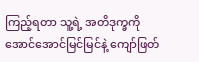ကြည့်ရတာ သူ့ရဲ့ အတိဒုက္ခကို အောင်အောင်မြင်မြင်နဲ့ ကျော်ဖြတ်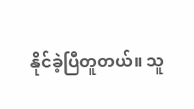နိုင်ခဲ့ပြီတူတယ်။ သူ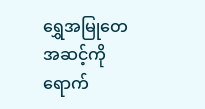ရွှေအမြုတေအဆင့်ကို ရောက်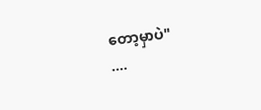တော့မှာပဲ"
....